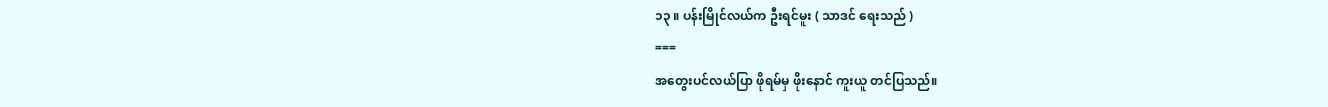၁၃ ။ ပန်းမြိုင်လယ်က ဦးရင်မူး ( သာဒင် ရေးသည် )
===
အတွေးပင်လယ်ပြာ ဖိုရမ်မှ ဖိုးနောင် ကူးယူ တင်ပြသည်။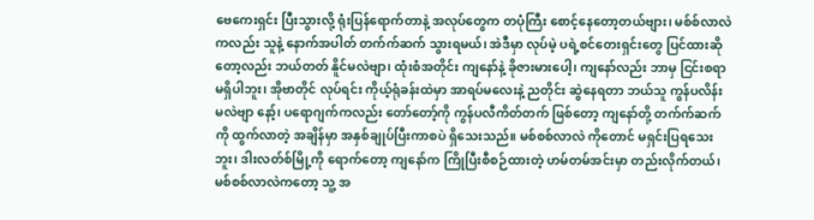ဗေကေးရှင်း ပြီးသွားလို့ ရုံးပြန်ရောက်တာနဲ့ အလုပ်တွေက တပုံကြီး စောင့်နေတော့တယ်ဗျား၊ မစ်စ်လာလဲ ကလည်း သူနဲ့ နောက်အပါတ် တက်က်ဆက် သွားရမယ်၊ အဲဒီမှာ လုပ်မဲ့ ပရဲ့စင်တေးရှင်းတွေ ပြင်ထားဆိုတော့လည်း ဘယ်တတ် နိူင်မလဲဗျာ၊ ထုံးစံအတိုင်း ကျနော်နဲ့ ခိုဇားမားပေါ့၊ ကျနော်လည်း ဘာမှ ငြင်းစရာ မရှိပါဘူး၊ အိုဗာတိုင် လုပ်ရင်း ကိုယ့်ရုံခန်းထဲမှာ အာရပ်မလေးနဲ့ ညတိုင်း ဆွဲနေရတာ ဘယ်သူ ကွန်ပလိန်း မလဲဗျာ နော့်၊ ပရောဂျက်ကလည်း တော်တော့်ကို ကွန်ပလီကိတ်တက် ဖြစ်တော့ ကျနော်တို့ တက်က်ဆက်ကို ထွက်လာတဲ့ အချိန်မှာ အနှစ်ချုပ်ပြီးကာစပဲ ရှိသေးသည်။ မစ်စစ်လာလဲ ကိုတောင် မရှင်းပြရသေးဘူး၊ ဒါးလတ်စ်မြို့ကို ရောက်တော့ ကျနော်က ကြိုပြီးစီစဉ်ထားတဲ့ ဟမ်တမ်အင်းမှာ တည်းလိုက်တယ်၊ မစ်စစ်လာလဲကတော့ သူ့ အ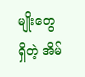မျိုးတွေ ရှိတဲ့ အိမ်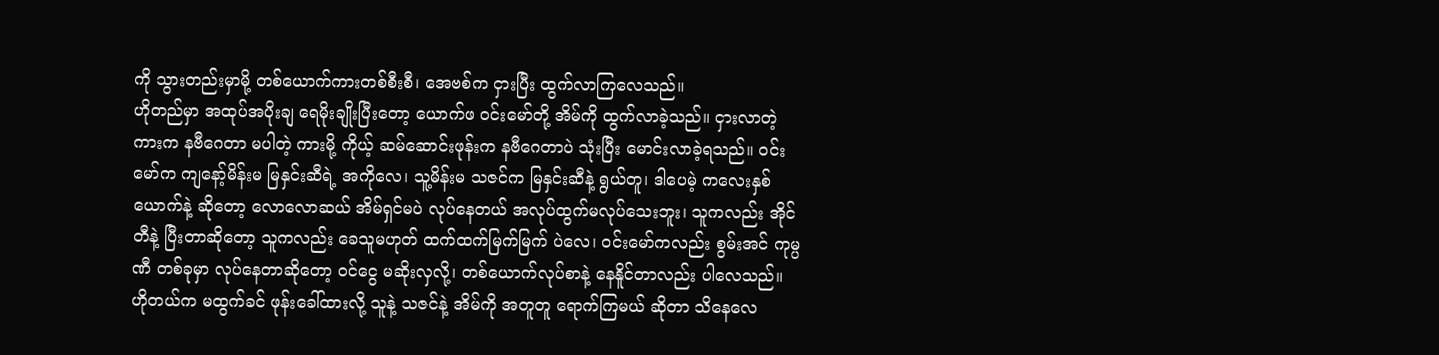ကို သွားတည်းမှာမို့ တစ်ယောက်ကားတစ်စီးစီ၊ အေဗစ်က ငှားပြီး ထွက်လာကြလေသည်။
ဟိုတည်မှာ အထုပ်အပိုးချ ရေမိုးချိုးပြီးတော့ ယောက်ဖ ဝင်းမော်တို့ အိမ်ကို ထွက်လာခဲ့သည်။ ငှားလာတဲ့ ကားက နဗီဂေတာ မပါတဲ့ ကားမို့ ကိုယ့် ဆမ်ဆောင်းဖုန်းက နဗီဂေတာပဲ သုံးပြီး မောင်းလာခဲ့ရသည်။ ဝင်းမော်က ကျနော့်မိန်းမ မြနှင်းဆီရဲ့ အကိုလေ၊ သူ့မိန်းမ သဇင်က မြနှင်းဆီနဲ့ ရွယ်တူ၊ ဒါပေမဲ့ ကလေးနှစ်ယောက်နဲ့ ဆိုတော့ လောလောဆယ် အိမ်ရှင်မပဲ လုပ်နေတယ် အလုပ်ထွက်မလုပ်သေးဘူး၊ သူကလည်း အိုင်တီနဲ့ ပြီးတာဆိုတော့ သူကလည်း ခေသူမဟုတ် ထက်ထက်မြက်မြက် ပဲလေ၊ ဝင်းမော်ကလည်း စွမ်းအင် ကုမ္ပဏီ တစ်ခုမှာ လုပ်နေတာဆိုတော့ ဝင်ငွေ မဆိုးလှလို့၊ တစ်ယောက်လုပ်စာနဲ့ နေနိူင်တာလည်း ပါလေသည်။
ဟိုတယ်က မထွက်ခင် ဖုန်းခေါ်ထားလို့ သူနဲ့ သဇင်နဲ့ အိမ်ကို အတူတူ ရောက်ကြမယ် ဆိုတာ သိနေလေ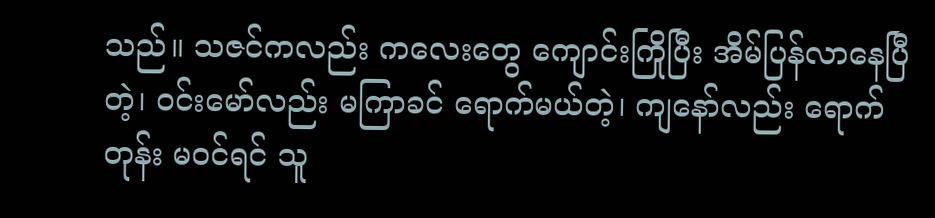သည်။ သဇင်ကလည်း ကလေးတွေ ကျောင်းကြိုပြီး အိမ်ပြန်လာနေပြီတဲ့၊ ဝင်းမော်လည်း မကြာခင် ရောက်မယ်တဲ့၊ ကျနော်လည်း ရောက်တုန်း မဝင်ရင် သူ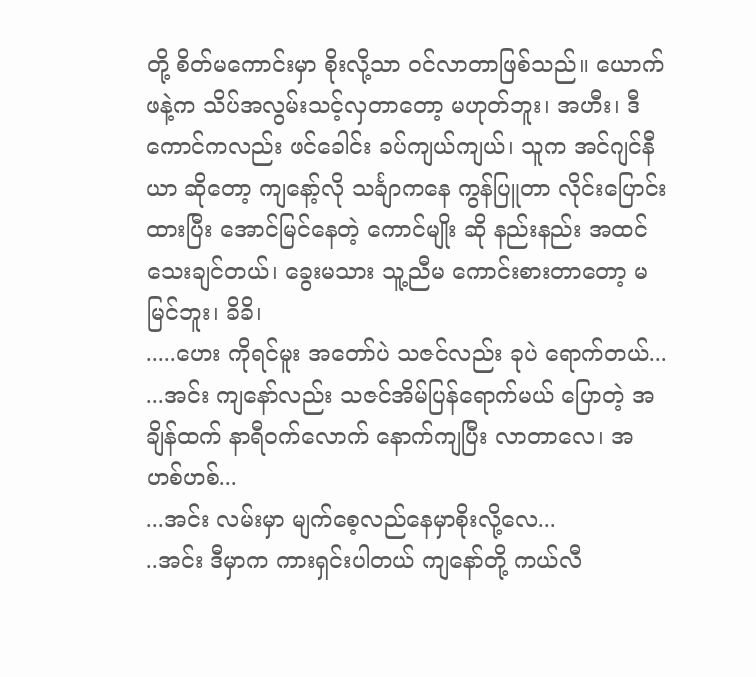တို့ စိတ်မကောင်းမှာ စိုးလို့သာ ဝင်လာတာဖြစ်သည်။ ယောက်ဖနဲ့က သိပ်အလွမ်းသင့်လှတာတော့ မဟုတ်ဘူး၊ အဟီး၊ ဒီကောင်ကလည်း ဖင်ခေါင်း ခပ်ကျယ်ကျယ်၊ သူက အင်ဂျင်နီယာ ဆိုတော့ ကျနော့်လို သင်္ချာကနေ ကွန်ပြူတာ လိုင်းပြောင်းထားပြီး အောင်မြင်နေတဲ့ ကောင်မျိုး ဆို နည်းနည်း အထင်သေးချင်တယ်၊ ခွေးမသား သူ့ညီမ ကောင်းစားတာတော့ မမြင်ဘူး၊ ခိခိ၊
.....ဟေး ကိုရင်မူး အတော်ပဲ သဇင်လည်း ခုပဲ ရောက်တယ်...
...အင်း ကျနော်လည်း သဇင်အိမ်ပြန်ရောက်မယ် ပြောတဲ့ အချိန်ထက် နာရီဝက်လောက် နောက်ကျပြီး လာတာလေ၊ အဟစ်ဟစ်...
...အင်း လမ်းမှာ မျက်စေ့လည်နေမှာစိုးလို့လေ...
..အင်း ဒီမှာက ကားရှင်းပါတယ် ကျနော်တို့ ကယ်လီ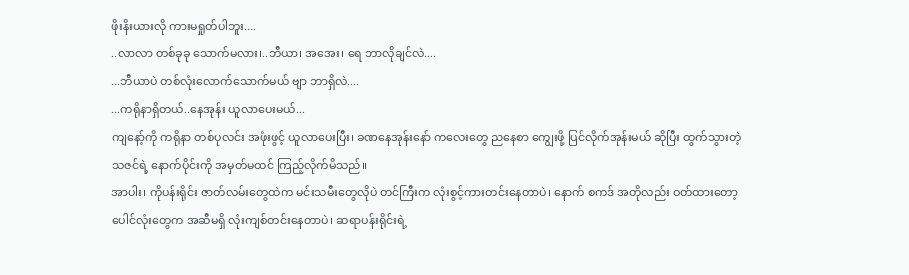ဖိုးနိးယားလို ကားမရှုတ်ပါဘူး....
..လာလာ တစ်ခုခု သောက်မလား၊..ဘီယာ၊ အအေး၊ ရေ ဘာလိုချင်လဲ....
...ဘီယာပဲ တစ်လုံးလောက်သောက်မယ် ဗျာ ဘာရှိလဲ....
...ကရိုနာရှိတယ်..နေအုန်း ယူလာပေးမယ်...
ကျနော့်ကို ကရိုနာ တစ်ပုလင်း အဖုံးဖွင့် ယူလာပေးပြီး၊ ခဏနေအုန်းနော် ကလေးတွေ ညနေစာ ကျွေးဖို့ ပြင်လိုက်အုန်းမယ် ဆိုပြီး ထွက်သွားတဲ့ သဇင်ရဲ့ နောက်ပိုင်းကို အမှတ်မထင် ကြည့်လိုက်မိသည်။
အာပါး၊ ကိုပန်းရိုင်း ဇာတ်လမ်းတွေထဲက မင်းသမီးတွေလိုပဲ တင်ကြီးက လုံးစွင့်ကားတင်းနေတာပဲ၊ နောက် စကဒ် အတိုလည်း ဝတ်ထားတော့ ပေါင်လုံးတွေက အဆီမရှိ လုံးကျစ်တင်းနေတာပဲ၊ ဆရာပန်းရိုင်းရဲ့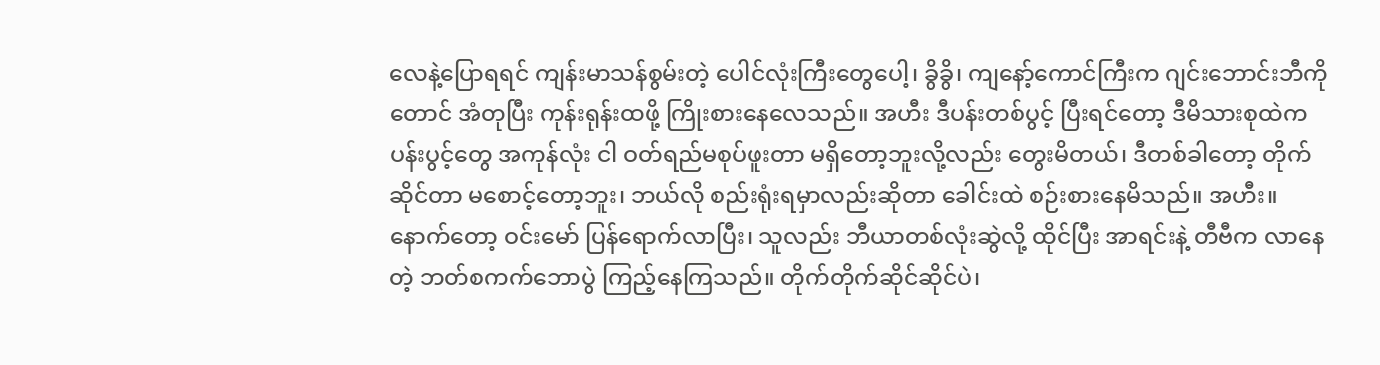လေနဲ့ပြောရရင် ကျန်းမာသန်စွမ်းတဲ့ ပေါင်လုံးကြီးတွေပေါ့၊ ခွိခွိ၊ ကျနော့်ကောင်ကြီးက ဂျင်းဘောင်းဘီကိုတောင် အံတုပြီး ကုန်းရုန်းထဖို့ ကြိုးစားနေလေသည်။ အဟီး ဒီပန်းတစ်ပွင့် ပြီးရင်တော့ ဒီမိသားစုထဲက ပန်းပွင့်တွေ အကုန်လုံး ငါ ဝတ်ရည်မစုပ်ဖူးတာ မရှိတော့ဘူးလို့လည်း တွေးမိတယ်၊ ဒီတစ်ခါတော့ တိုက်ဆိုင်တာ မစောင့်တော့ဘူး၊ ဘယ်လို စည်းရုံးရမှာလည်းဆိုတာ ခေါင်းထဲ စဉ်းစားနေမိသည်။ အဟီး။
နောက်တော့ ဝင်းမော် ပြန်ရောက်လာပြီး၊ သူလည်း ဘီယာတစ်လုံးဆွဲလို့ ထိုင်ပြီး အာရင်းနဲ့ တီဗီက လာနေတဲ့ ဘတ်စကက်ဘောပွဲ ကြည့်နေကြသည်။ တိုက်တိုက်ဆိုင်ဆိုင်ပဲ၊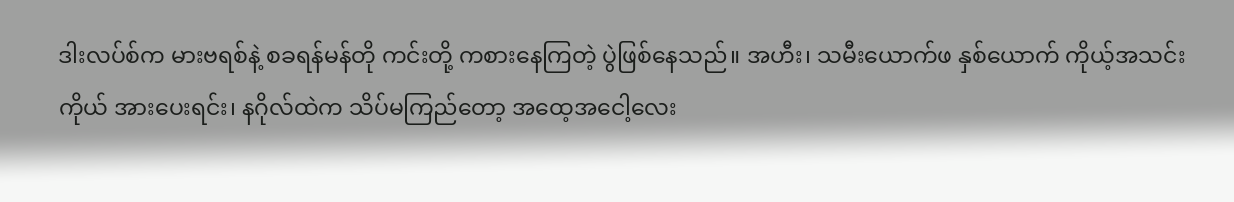ဒါးလပ်စ်က မားဗရစ်နဲ့ စခရန်မန်တို ကင်းတို့ ကစားနေကြတဲ့ ပွဲဖြစ်နေသည်။ အဟီး၊ သမီးယောက်ဖ နှစ်ယောက် ကိုယ့်အသင်းကိုယ် အားပေးရင်း၊ နဂိုလ်ထဲက သိပ်မကြည်တော့ အထေ့အငေါ့လေး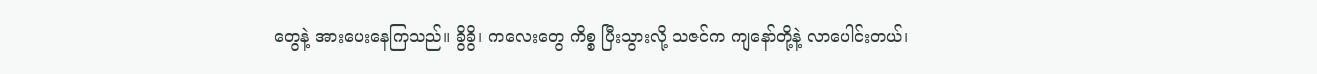တွေနဲ့ အားပေးနေကြသည်။ ခွိခွိ၊ ကလေးတွေ ကိစ္စ ပြီးသွားလို့ သဇင်က ကျနော်တို့နဲ့ လာပေါင်းတယ်၊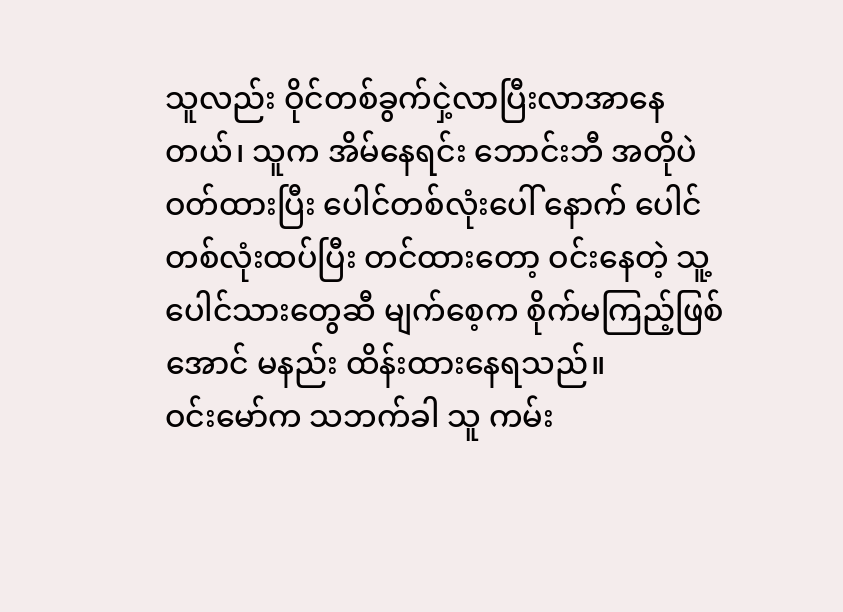သူလည်း ဝိုင်တစ်ခွက်ငှဲ့လာပြီးလာအာနေတယ်၊ သူက အိမ်နေရင်း ဘောင်းဘီ အတိုပဲ ဝတ်ထားပြီး ပေါင်တစ်လုံးပေါ် နောက် ပေါင်တစ်လုံးထပ်ပြီး တင်ထားတော့ ဝင်းနေတဲ့ သူ့ပေါင်သားတွေဆီ မျက်စေ့က စိုက်မကြည့်ဖြစ်အောင် မနည်း ထိန်းထားနေရသည်။
ဝင်းမော်က သဘက်ခါ သူ ကမ်း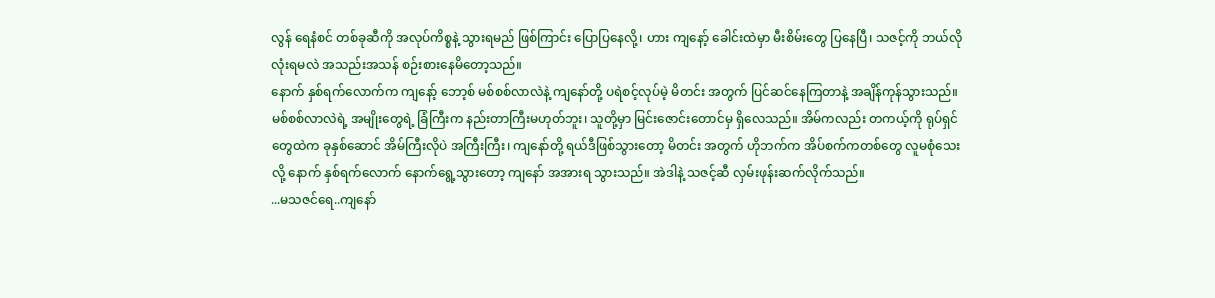လွန် ရေနံစင် တစ်ခုဆီကို အလုပ်ကိစ္စနဲ့ သွားရမည် ဖြစ်ကြာင်း ပြောပြနေလို့၊ ဟား ကျနော့် ခေါင်းထဲမှာ မီးစိမ်းတွေ ပြနေပြီ၊ သဇင့်ကို ဘယ်လိုလုံးရမလဲ အသည်းအသန် စဉ်းစားနေမိတော့သည်။
နောက် နှစ်ရက်လောက်က ကျနော့် ဘော့စ် မစ်စစ်လာလဲနဲ့ ကျနော်တို့ ပရဲစင့်လုပ်မဲ့ မိတင်း အတွက် ပြင်ဆင်နေကြတာနဲ့ အချိန်ကုန်သွားသည်။ မစ်စစ်လာလဲရဲ့ အမျိုးတွေရဲ့ ခြံကြီးက နည်းတာကြီးမဟုတ်ဘူး၊ သူတို့မှာ မြင်းဇောင်းတောင်မှ ရှိလေသည်။ အိမ်ကလည်း တကယ့်ကို ရုပ်ရှင်တွေထဲက ခုနှစ်ဆောင် အိမ်ကြီးလိုပဲ အကြီးကြီး၊ ကျနော်တို့ ရယ်ဒီဖြစ်သွားတော့ မိတင်း အတွက် ဟိုဘက်က အိပ်စက်ကတစ်တွေ လူမစုံသေးလို့ နောက် နှစ်ရက်လောက် နောက်ရွေ့သွားတော့ ကျနော် အအားရ သွားသည်။ အဲဒါနဲ့ သဇင့်ဆီ လှမ်းဖုန်းဆက်လိုက်သည်။
...မသဇင်ရေ..ကျနော်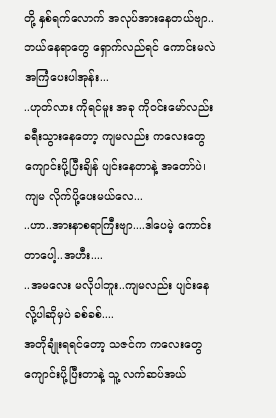တို့ နှစ်ရက်လောက် အလုပ်အားနေတယ်ဗျာ..ဘယ်နေရာတွေ ရှောက်လည်ရင် ကောင်းမလဲ အကြံပေးပါအုန်း...
..ဟုတ်လား ကိုရင်မူး အခု ကိုဝင်းမော်လည်း ခရီးသွားနေတော့ ကျမလည်း ကလေးတွေ ကျောင်းပို့ပြီးချိန် ပျင်းနေတာနဲ့ အတော်ပဲ၊ ကျမ လိုက်ပို့ပေးမယ်လေ...
..ဟာ..အားနာစရာကြီးဗျာ....ဒါပေမဲ့ ကောင်းတာပေါ့..အဟီး....
..အမလေး မလိုပါဘူး..ကျမလည်း ပျင်းနေလို့ပါဆိုမှပဲ ခစ်ခစ်....
အတိုချုံးရရင်တော့ သဇင်က ကလေးတွေ ကျောင်းပို့ပြီးတာနဲ့ သူ့ လက်ဆပ်အယ်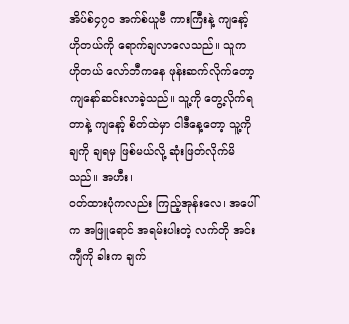အိပ်စ်၄၇ဝ အက်စ်ယူဗီ ကားကြီးနဲ့ ကျနော့် ဟိုတယ်ကို ရောက်ချလာလေသည်။ သူက ဟိုတယ် လော်ဘီကနေ ဖုန်းဆက်လိုက်တော့ ကျနော်ဆင်းလာခဲ့သည်။ သူ့ကို တွေ့လိုက်ရတာနဲ့ ကျနော့် စိတ်ထဲမှာ ငါဒီနေ့တော့ သူ့ကို ချကို ချရမှ ဖြစ်မယ်လို့ ဆုံးဖြတ်လိုက်မိသည်။ အဟီး၊
ဝတ်ထားပုံကလည်း ကြည့်အုန်းလေ၊ အပေါ်က အဖြူရောင် အရမ်းပါးတဲ့ လက်တို အင်းကျီကို ခါးက ချက်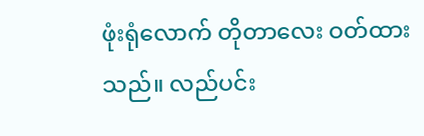ဖုံးရုံလောက် တိုတာလေး ဝတ်ထားသည်။ လည်ပင်း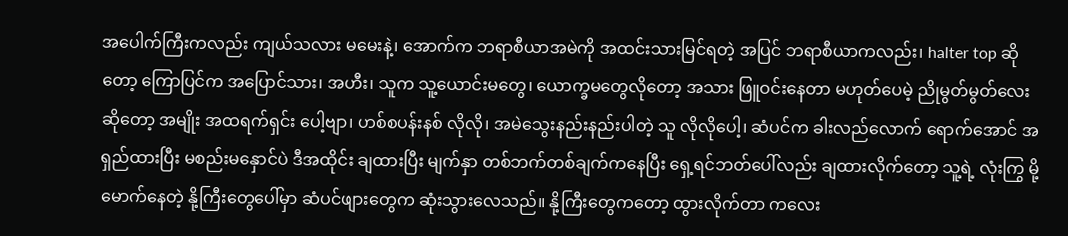အပေါက်ကြီးကလည်း ကျယ်သလား မမေးနဲ့၊ အောက်က ဘရာစီယာအမဲကို အထင်းသားမြင်ရတဲ့ အပြင် ဘရာစီယာကလည်း၊ halter top ဆိုတော့ ကြောပြင်က အပြောင်သား၊ အဟီး၊ သူက သူ့ယောင်းမတွေ၊ ယောက္ခမတွေလိုတော့ အသား ဖြူဝင်းနေတာ မဟုတ်ပေမဲ့ ညိုမွတ်မွတ်လေး ဆိုတော့ အမျိုး အထရက်ရှင်း ပေါ့ဗျာ၊ ဟစ်စပန်းနစ် လိုလို၊ အမဲသွေးနည်းနည်းပါတဲ့ သူ လိုလိုပေါ့၊ ဆံပင်က ခါးလည်လောက် ရောက်အောင် အရှည်ထားပြီး မစည်းမနှောင်ပဲ ဒီအထိုင်း ချထားပြီး မျက်နှာ တစ်ဘက်တစ်ချက်ကနေပြီး ရှေ့ရင်ဘတ်ပေါ်လည်း ချထားလိုက်တော့ သူ့ရဲ့ လုံးကြွ မို့မောက်နေတဲ့ နို့ကြီးတွေပေါ်မှာ ဆံပင်ဖျားတွေက ဆုံးသွားလေသည်။ နို့ကြီးတွေကတော့ ထွားလိုက်တာ ကလေး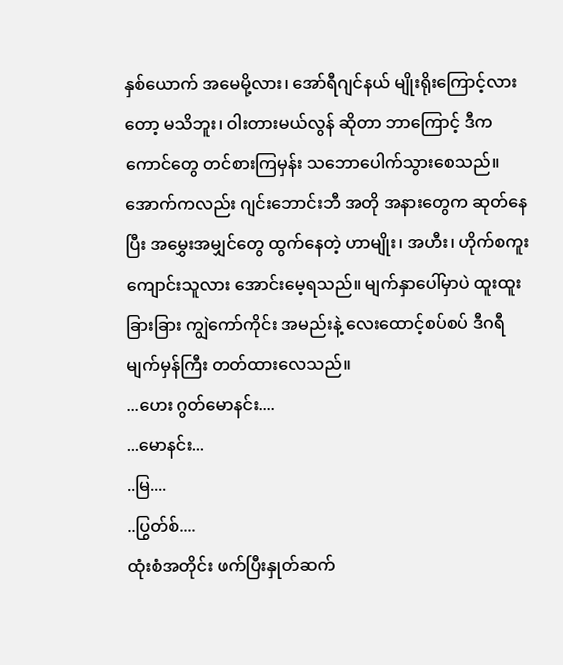နှစ်ယောက် အမေမို့လား၊ အော်ရီဂျင်နယ် မျိုးရိုးကြောင့်လားတော့ မသိဘူး၊ ဝါးတားမယ်လွန် ဆိုတာ ဘာကြောင့် ဒီကကောင်တွေ တင်စားကြမှန်း သဘောပေါက်သွားစေသည်။ အောက်ကလည်း ဂျင်းဘောင်းဘီ အတို အနားတွေက ဆုတ်နေပြီး အမွှေးအမျှင်တွေ ထွက်နေတဲ့ ဟာမျိုး၊ အဟီး၊ ဟိုက်စကူးကျောင်းသူလား အောင်းမေ့ရသည်။ မျက်နှာပေါ်မှာပဲ ထူးထူးခြားခြား ကျွဲကော်ကိုင်း အမည်းနဲ့ လေးထောင့်စပ်စပ် ဒီဂရီမျက်မှန်ကြီး တတ်ထားလေသည်။
...ဟေး ဂွတ်မောနင်း....
...မောနင်း...
..မြ....
..ပြွတ်စ်....
ထုံးစံအတိုင်း ဖက်ပြီးနှုတ်ဆက်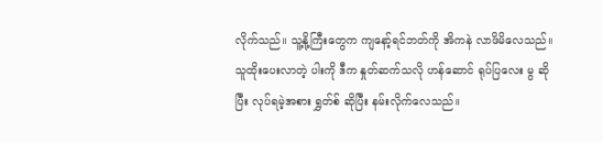လိုက်သည်။ သူ့နို့ကြီးတွေက ကျနော့်ရင်ဘတ်ကို အိကနဲ လာဖိမိလေသည်။ သူထိုးပေးလာတဲ့ ပါးကို ဒီက နှုတ်ဆက်သလို ဟန်ဆောင် ရုပ်ပြလေး မွ ဆိုပြီး လုပ်ရမဲ့အစား ရွှတ်စ် ဆိုပြီး နမ်းလိုက်လေသည်။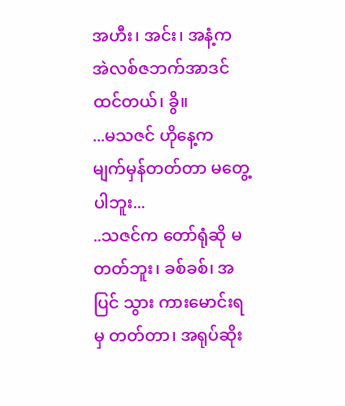အဟီး၊ အင်း၊ အနံ့က အဲလစ်ဇဘက်အာဒင် ထင်တယ်၊ ခွိ။
...မသဇင် ဟိုနေ့က မျက်မှန်တတ်တာ မတွေ့ပါဘူး...
..သဇင်က တော်ရုံဆို မတတ်ဘူး၊ ခစ်ခစ်၊ အပြင် သွား ကားမောင်းရမှ တတ်တာ၊ အရုပ်ဆိုး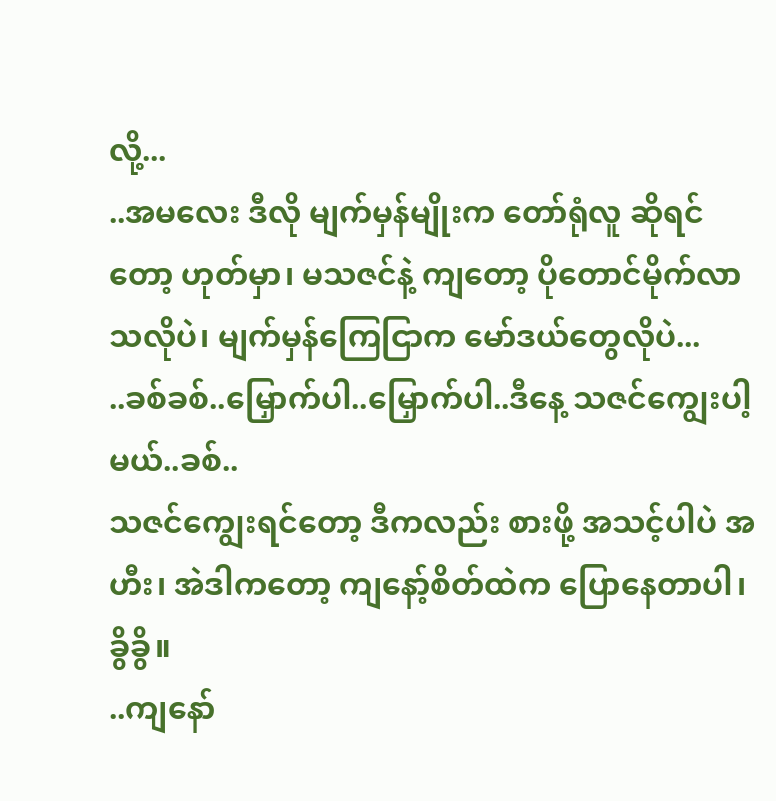လို့...
..အမလေး ဒီလို မျက်မှန်မျိုးက တော်ရုံလူ ဆိုရင်တော့ ဟုတ်မှာ၊ မသဇင်နဲ့ ကျတော့ ပိုတောင်မိုက်လာသလိုပဲ၊ မျက်မှန်ကြေငြာက မော်ဒယ်တွေလိုပဲ...
..ခစ်ခစ်..မြှောက်ပါ..မြှောက်ပါ..ဒီနေ့ သဇင်ကျွေးပါ့မယ်..ခစ်..
သဇင်ကျွေးရင်တော့ ဒီကလည်း စားဖို့ အသင့်ပါပဲ အဟီး၊ အဲဒါကတော့ ကျနော့်စိတ်ထဲက ပြောနေတာပါ၊ ခွိခွိ။
..ကျနော်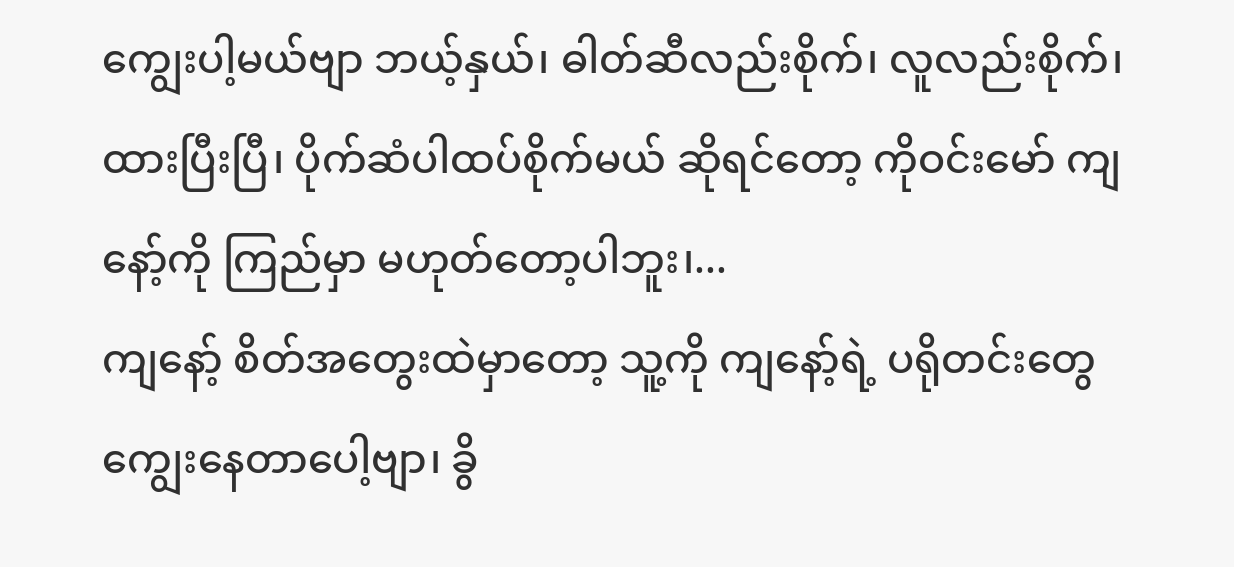ကျွေးပါ့မယ်ဗျာ ဘယ့်နှယ်၊ ဓါတ်ဆီလည်းစိုက်၊ လူလည်းစိုက်၊ ထားပြီးပြီ၊ ပိုက်ဆံပါထပ်စိုက်မယ် ဆိုရင်တော့ ကိုဝင်းမော် ကျနော့်ကို ကြည်မှာ မဟုတ်တော့ပါဘူး၊...
ကျနော့် စိတ်အတွေးထဲမှာတော့ သူ့ကို ကျနော့်ရဲ့ ပရိုတင်းတွေ ကျွေးနေတာပေါ့ဗျာ၊ ခွိ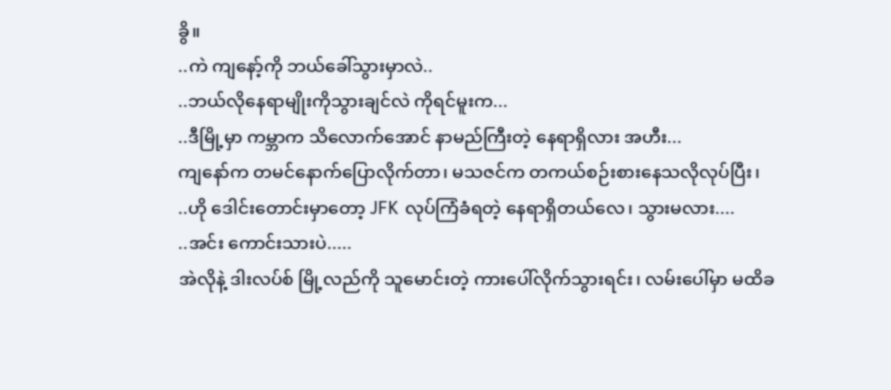ခွိ။
..ကဲ ကျနော့်ကို ဘယ်ခေါ်သွားမှာလဲ..
..ဘယ်လိုနေရာမျိုးကိုသွားချင်လဲ ကိုရင်မူးက...
..ဒီမြို့မှာ ကမ္ဘာက သိလောက်အောင် နာမည်ကြီးတဲ့ နေရာရှိလား အဟီး...
ကျနော်က တမင်နောက်ပြောလိုက်တာ၊ မသဇင်က တကယ်စဉ်းစားနေသလိုလုပ်ပြီး၊
..ဟို ဒေါင်းတောင်းမှာတော့ JFK လုပ်ကြံခံရတဲ့ နေရာရှိတယ်လေ၊ သွားမလား....
..အင်း ကောင်းသားပဲ.....
အဲလိုနဲ့ ဒါးလပ်စ် မြို့လည်ကို သူမောင်းတဲ့ ကားပေါ်လိုက်သွားရင်း၊ လမ်းပေါ်မှာ မထိခ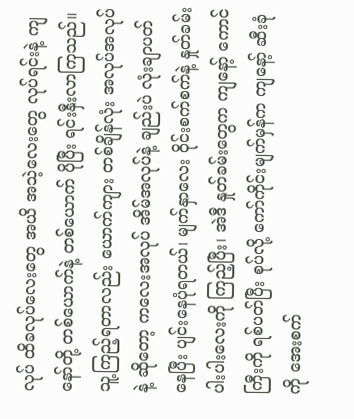လုပ် ထိခလုပ်လေးတွေ အယိ အသဲ့လေးတွေ လုပ်ရင်းနဲ့ ကျနော်တို့ တစ်ယောက်နဲ့ တစ်ယောက် ပိုပြီး ရင်းနှီးလာကြသည်။ သူ့ကြည့်ရတာလည်း ယောက်ကျား တစ်ချိန်လုံး အလုပ်အလုပ်နဲ့ ဆိုတော့ ကလေးအလုပ် အိမ်အလုပ်နဲ့ ချည်းပဲ လုံးချာပတ်နေပြီး ပျင်းနေပုံရတယ်၊ မျက်နှာလေး ဝိုင်းစက်စက်နဲ့ နှုတ်ခမ်းပါးပါးလေးကို ကြည့်ပြီး၊ အဲဒီ နှုတ်ခမ်းတွေက ကျနော့် ကောင်ကြီးကို ရစ်ပတ်ပြီး စုပ်လို့ ကော်ကိုင်းမျက်မှန်က ကျနော့် ဆီးခုံကို အေးစက်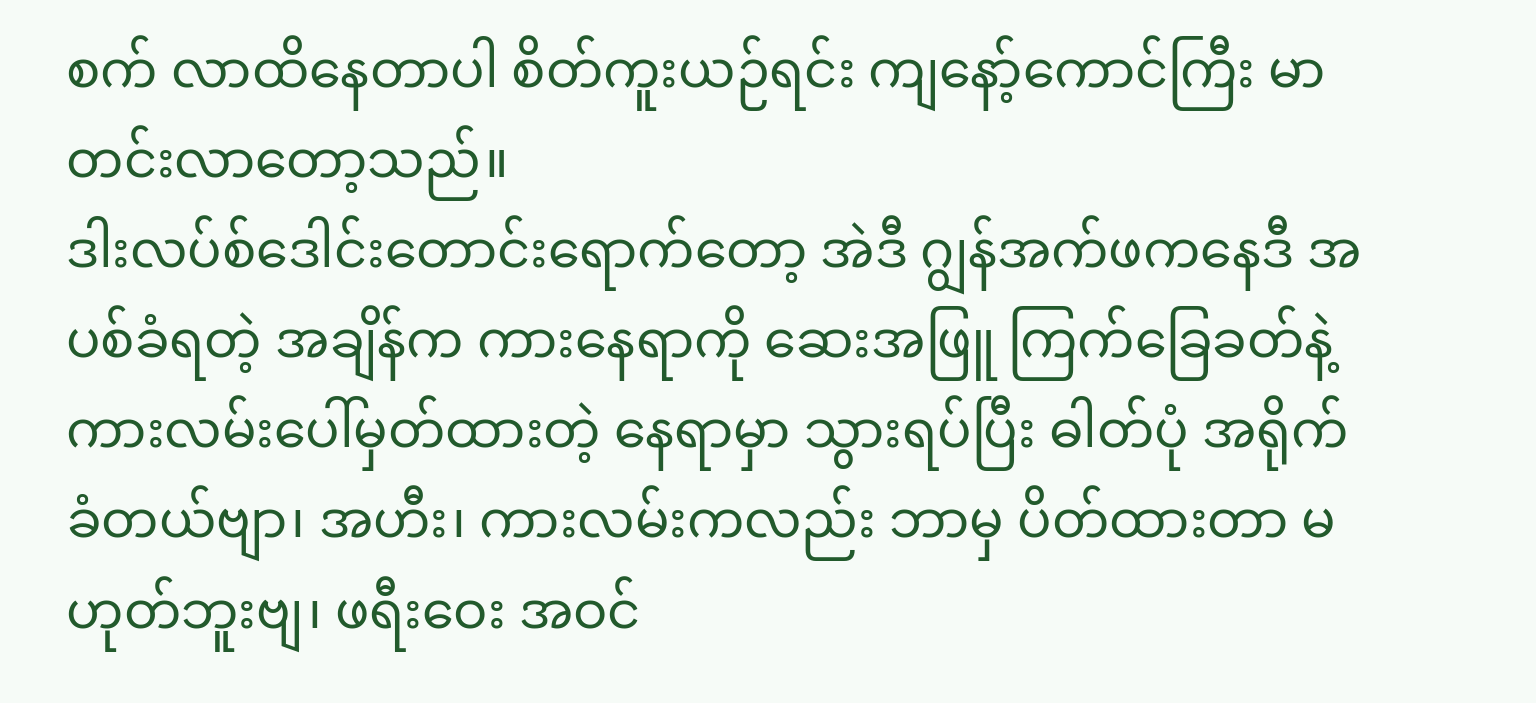စက် လာထိနေတာပါ စိတ်ကူးယဉ်ရင်း ကျနော့်ကောင်ကြီး မာတင်းလာတော့သည်။
ဒါးလပ်စ်ဒေါင်းတောင်းရောက်တော့ အဲဒီ ဂျွန်အက်ဖကနေဒီ အပစ်ခံရတဲ့ အချိန်က ကားနေရာကို ဆေးအဖြူ ကြက်ခြေခတ်နဲ့ ကားလမ်းပေါ်မှတ်ထားတဲ့ နေရာမှာ သွားရပ်ပြီး ဓါတ်ပုံ အရိုက်ခံတယ်ဗျာ၊ အဟီး၊ ကားလမ်းကလည်း ဘာမှ ပိတ်ထားတာ မဟုတ်ဘူးဗျ၊ ဖရီးဝေး အဝင်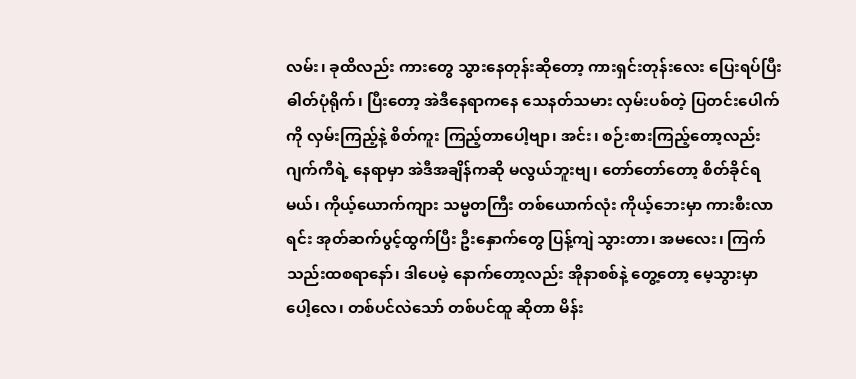လမ်း၊ ခုထိလည်း ကားတွေ သွားနေတုန်းဆိုတော့ ကားရှင်းတုန်းလေး ပြေးရပ်ပြီး ဓါတ်ပုံရိုက်၊ ပြီးတော့ အဲဒီနေရာကနေ သေနတ်သမား လှမ်းပစ်တဲ့ ပြတင်းပေါက်ကို လှမ်းကြည့်နဲ့ စိတ်ကူး ကြည့်တာပေါ့ဗျာ၊ အင်း၊ စဉ်းစားကြည့်တော့လည်း ဂျက်ကီရဲ့ နေရာမှာ အဲဒီအချိန်ကဆို မလွယ်ဘူးဗျ၊ တော်တော်တော့ စိတ်ခိုင်ရမယ်၊ ကိုယ့်ယောက်ကျား သမ္မတကြီး တစ်ယောက်လုံး ကိုယ့်ဘေးမှာ ကားစီးလာရင်း အုတ်ဆက်ပွင့်ထွက်ပြီး ဦးနှောက်တွေ ပြန့်ကျဲ သွားတာ၊ အမလေး၊ ကြက်သည်းထစရာနော်၊ ဒါပေမဲ့ နောက်တော့လည်း အိုနာစစ်နဲ့ တွေ့တော့ မေ့သွားမှာပေါ့လေ၊ တစ်ပင်လဲသော် တစ်ပင်ထူ ဆိုတာ မိန်း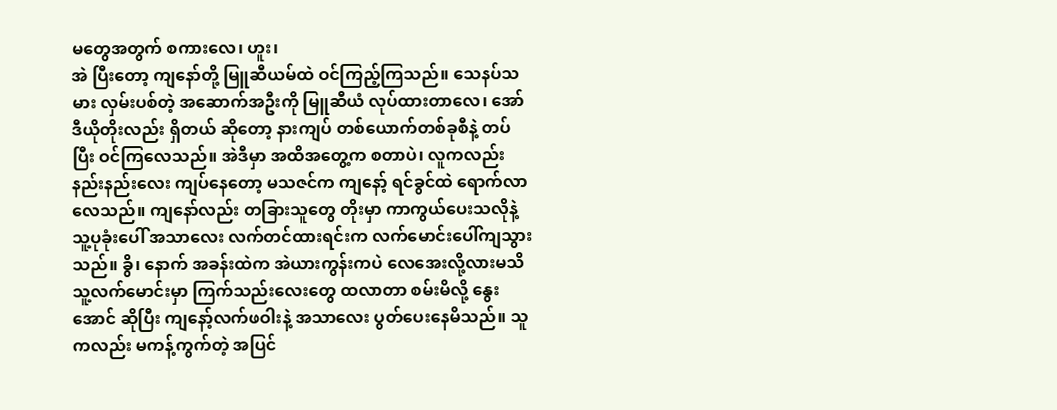မတွေအတွက် စကားလေ၊ ဟူး၊
အဲ ပြီးတော့ ကျနော်တို့ မြူဆီယမ်ထဲ ဝင်ကြည့်ကြသည်။ သေနပ်သမား လှမ်းပစ်တဲ့ အဆောက်အဦးကို မြူဆီယံ လုပ်ထားတာလေ၊ အော်ဒီယိုတိုးလည်း ရှိတယ် ဆိုတော့ နားကျပ် တစ်ယောက်တစ်ခုစီနဲ့ တပ်ပြီး ဝင်ကြလေသည်။ အဲဒီမှာ အထိအတွေ့က စတာပဲ၊ လူကလည်း နည်းနည်းလေး ကျပ်နေတော့ မသဇင်က ကျနော့် ရင်ခွင်ထဲ ရောက်လာလေသည်။ ကျနော်လည်း တခြားသူတွေ တိုးမှာ ကာကွယ်ပေးသလိုနဲ့ သူ့ပုခုံးပေါ် အသာလေး လက်တင်ထားရင်းက လက်မောင်းပေါ်ကျသွားသည်။ ခွိ၊ နောက် အခန်းထဲက အဲယားကွန်းကပဲ လေအေးလို့လားမသိ သူ့လက်မောင်းမှာ ကြက်သည်းလေးတွေ ထလာတာ စမ်းမိလို့ နွေးအောင် ဆိုပြီး ကျနော့်လက်ဖဝါးနဲ့ အသာလေး ပွတ်ပေးနေမိသည်။ သူကလည်း မကန့်ကွက်တဲ့ အပြင်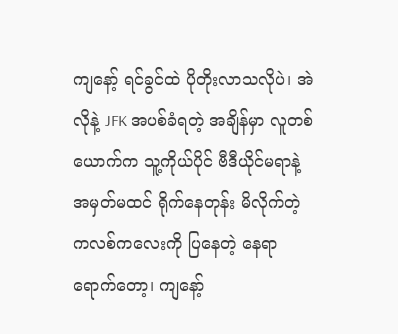ကျနော့် ရင်ခွင်ထဲ ပိုတိုးလာသလိုပဲ၊ အဲလိုနဲ့ JFK အပစ်ခံရတဲ့ အချိန်မှာ လူတစ်ယောက်က သူ့ကိုယ်ပိုင် ဗီဒီယိုင်မရာနဲ့ အမှတ်မထင် ရိုက်နေတုန်း မိလိုက်တဲ့ ကလစ်ကလေးကို ပြနေတဲ့ နေရာရောက်တော့၊ ကျနော့်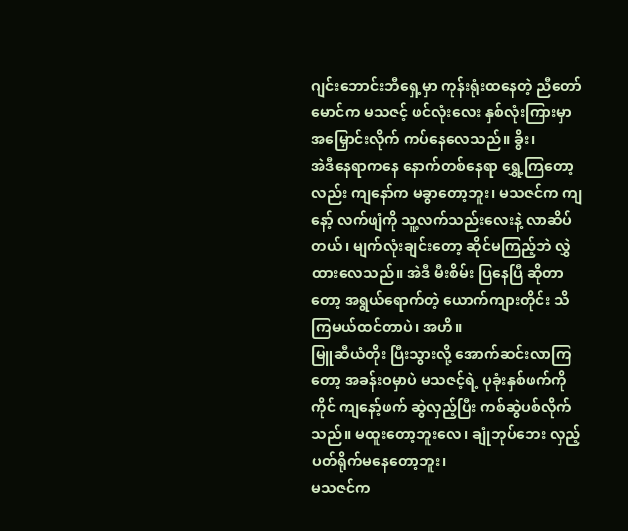ဂျင်းဘောင်းဘီရှေ့မှာ ကုန်းရုံးထနေတဲ့ ညီတော်မောင်က မသဇင့် ဖင်လုံးလေး နှစ်လုံးကြားမှာ အမြှောင်းလိုက် ကပ်နေလေသည်။ ခွိး၊
အဲဒီနေရာကနေ နောက်တစ်နေရာ ရွှေ့ကြတော့လည်း ကျနော်က မခွာတော့ဘူး၊ မသဇင်က ကျနော့် လက်ဖျံကို သူ့လက်သည်းလေးနဲ့ လာဆိပ်တယ်၊ မျက်လုံးချင်းတော့ ဆိုင်မကြည့်ဘဲ လွှဲထားလေသည်။ အဲဒီ မီးစိမ်း ပြနေပြီ ဆိုတာတော့ အရွယ်ရောက်တဲ့ ယောက်ကျားတိုင်း သိကြမယ်ထင်တာပဲ၊ အဟိ။
မြူဆီယံတိုး ပြီးသွားလို့ အောက်ဆင်းလာကြတော့ အခန်းဝမှာပဲ မသဇင့်ရဲ့ ပုခုံးနှစ်ဖက်ကိုကိုင် ကျနော့်ဖက် ဆွဲလှည့်ပြီး ကစ်ဆွဲပစ်လိုက်သည်။ မထူးတော့ဘူးလေ၊ ချုံဘုပ်ဘေး လှည့်ပတ်ရိုက်မနေတော့ဘူး၊
မသဇင်က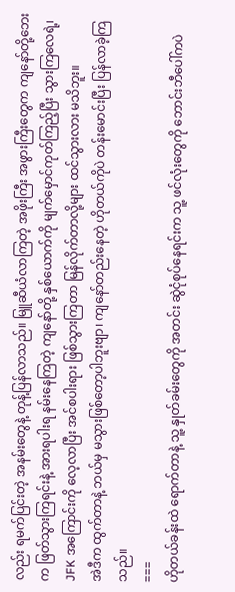လည်း ရမက်ပြင်းတဲ့ အနမ်းတွေနဲ့ တုန့်ပြန်လာသည်။ မြူဆီယံလာကြတဲ့ အဖိုးကြီး အဖွားကြီးတွေက ကျနော်တို့ဘေးက ဖြတ်သွားကြရင်းနဲ့ အားရပါးရ နမ်းနေကြတဲ့ ကျနော်တို့ နှစ်ယောက်ကို မျက်မှောင်ကုတ်ကြည့်ပြီး သွားကြလေရဲ့၊ JFK အကြောင်းကို လေ့လာပြီး အင်စပါးရား ဖြစ်သွားကြတာ မြန်လိုက်တာလို့များ ထင်သွားလား မသိဘူး။
အဲဒီက ထွက်တာနဲ့ ဘယ်မှ မသွားဖြစ်တော့ပါဘူးဗျာ၊ ကျနော်တည်းနေတဲ့ ဟိုတယ်ကိုပဲ တန်းမောင်းပြီး ပြန်လာခဲ့ကြသည်။
===
ဟိုတယ်ခန်းထဲ ရောက်တာနဲ့ သူ့ နှုတ်ခမ်းတွေကို အတင်း ဆွဲငုံစုပ်နေရင်းက သူ့ ဖင်လုံးတွေကို ဘောင်းဘီပေါ်ကပဲ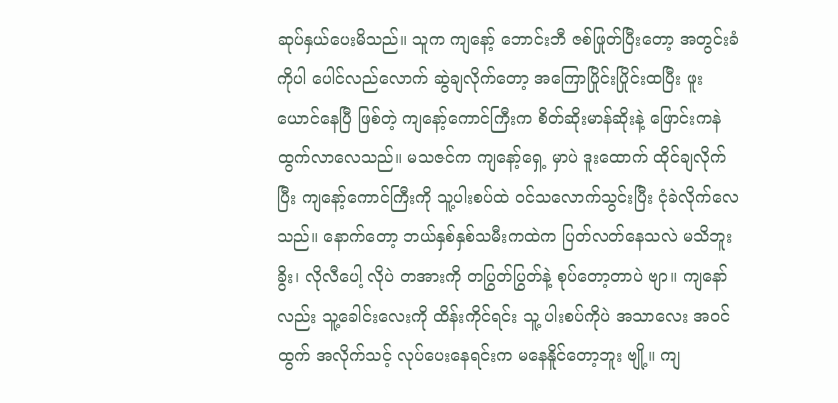ဆုပ်နှယ်ပေးမိသည်။ သူက ကျနော့် ဘောင်းဘီ ဇစ်ဖြုတ်ပြီးတော့ အတွင်းခံကိုပါ ပေါင်လည်လောက် ဆွဲချလိုက်တော့ အကြောပြိုင်းပြိုင်းထပြီး ဖူးယောင်နေပြီ ဖြစ်တဲ့ ကျနော့်ကောင်ကြီးက စိတ်ဆိုးမာန်ဆိုးနဲ့ ဖြောင်းကနဲ ထွက်လာလေသည်။ မသဇင်က ကျနော့်ရှေ့ မှာပဲ ဒူးထောက် ထိုင်ချလိုက်ပြီး ကျနော့်ကောင်ကြီးကို သူ့ပါးစပ်ထဲ ဝင်သလောက်သွင်းပြီး ငုံခဲလိုက်လေသည်။ နောက်တော့ ဘယ်နှစ်နှစ်သမီးကထဲက ပြတ်လတ်နေသလဲ မသိဘူး ခွိး၊ လိုလီပေါ့ လိုပဲ တအားကို တပြွတ်ပြွတ်နဲ့ စုပ်တော့တာပဲ ဗျာ။ ကျနော်လည်း သူ့ခေါင်းလေးကို ထိန်းကိုင်ရင်း သူ့ ပါးစပ်ကိုပဲ အသာလေး အဝင်ထွက် အလိုက်သင့် လုပ်ပေးနေရင်းက မနေနိူင်တော့ဘူး ဗျို့။ ကျ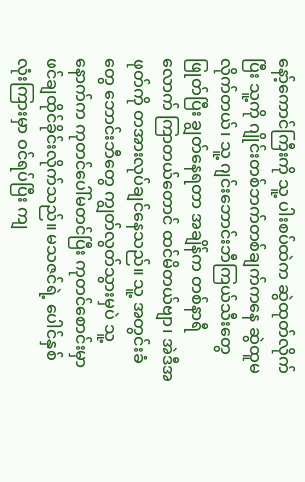နော့်ကောင်ကြီးကို သူ့ ပါးစပ်ထဲက ဆွဲထုတ်လိုက်ပြီး သူ့ကို ဂျိုင်းတစ်ဘက်တစ်ချက်ကနေ ဆွဲထူမလိုက်တယ်၊ သူ့ ဂျင်းဘောင်းဘီကြယ်သီးတွေ ဖြုတ်ပြီး ချွတ်နေရတာ အချိန်က တစ်နာရီလောက် ကြာတယ်တောင် ထင်မိတယ်ဗျာ၊ အဲဒီအဖုတ်ကို တအားလုပ်ချင်နေသည်။ သူ့ အတွင်းခံတွေ ဘောင်းဘီတွေ ကျွတ်လွတ်သွားမှပဲ သူ့နောက်က ကုတင်ပေါ်မတင်ပြီး ကုတင်စောင်းမှာ ဖင်ချထိုင်ခိုင်းလိုက်သည်။ မသဇင်ရဲ့ ပေါင်နှစ်လုံးကြားမှာ ဝင်ရပ်ပြီး ကျ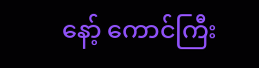နော့် ကောင်ကြီး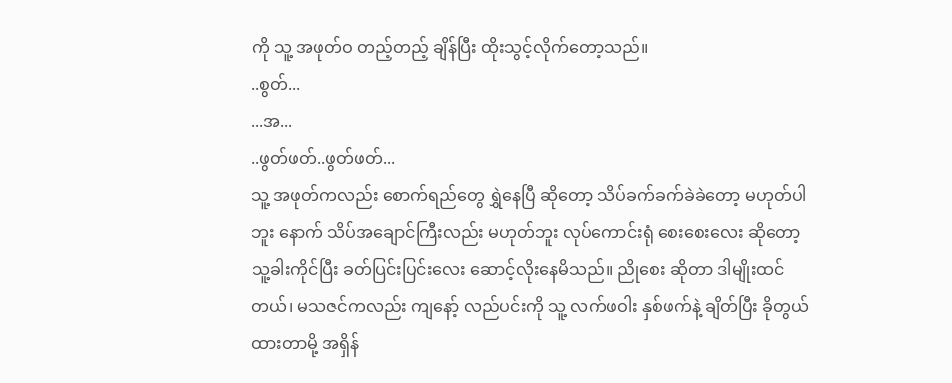ကို သူ့ အဖုတ်ဝ တည့်တည့် ချိန်ပြီး ထိုးသွင့်လိုက်တော့သည်။
..စွတ်...
...အ...
..ဖွတ်ဖတ်..ဖွတ်ဖတ်...
သူ့ အဖုတ်ကလည်း စောက်ရည်တွေ ရွှဲနေပြီ ဆိုတော့ သိပ်ခက်ခက်ခဲခဲတော့ မဟုတ်ပါဘူး နောက် သိပ်အချောင်ကြီးလည်း မဟုတ်ဘူး လုပ်ကောင်းရုံ စေးစေးလေး ဆိုတော့ သူ့ခါးကိုင်ပြီး ခတ်ပြင်းပြင်းလေး ဆောင့်လိုးနေမိသည်။ ညိုစေး ဆိုတာ ဒါမျိုးထင်တယ်၊ မသဇင်ကလည်း ကျနော့် လည်ပင်းကို သူ့ လက်ဖဝါး နှစ်ဖက်နဲ့ ချိတ်ပြီး ခိုတွယ် ထားတာမို့ အရှိန်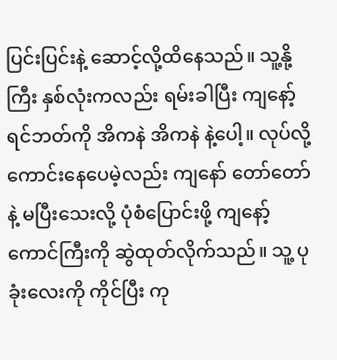ပြင်းပြင်းနဲ့ ဆောင့်လို့ထိနေသည်။ သူ့နို့ကြီး နှစ်လုံးကလည်း ရမ်းခါပြီး ကျနော့် ရင်ဘတ်ကို အိကနဲ အိကနဲ နဲ့ပေါ့။ လုပ်လို့ကောင်းနေပေမဲ့လည်း ကျနော် တော်တော်နဲ့ မပြီးသေးလို့ ပုံစံပြောင်းဖို့ ကျနော့်ကောင်ကြီးကို ဆွဲထုတ်လိုက်သည်။ သူ့ ပုခုံးလေးကို ကိုင်ပြီး ကု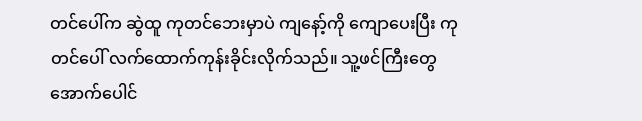တင်ပေါ်က ဆွဲထူ ကုတင်ဘေးမှာပဲ ကျနော့်ကို ကျောပေးပြီး ကုတင်ပေါ် လက်ထောက်ကုန်းခိုင်းလိုက်သည်။ သူ့ဖင်ကြီးတွေ အောက်ပေါင်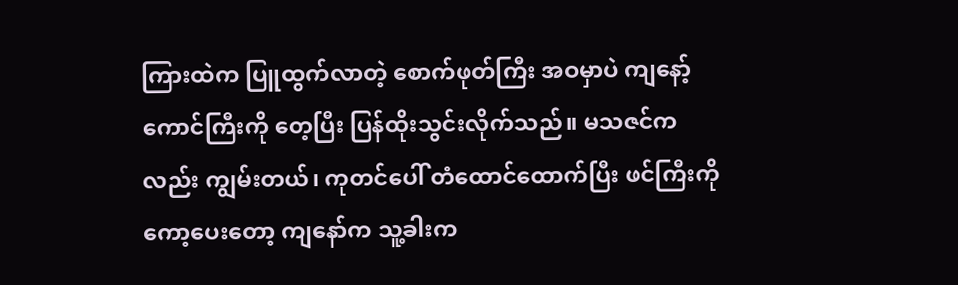ကြားထဲက ပြူထွက်လာတဲ့ စောက်ဖုတ်ကြီး အဝမှာပဲ ကျနော့်ကောင်ကြီးကို တေ့ပြီး ပြန်ထိုးသွင်းလိုက်သည်။ မသဇင်ကလည်း ကျွမ်းတယ်၊ ကုတင်ပေါ် တံထောင်ထောက်ပြီး ဖင်ကြီးကို ကော့ပေးတော့ ကျနော်က သူ့ခါးက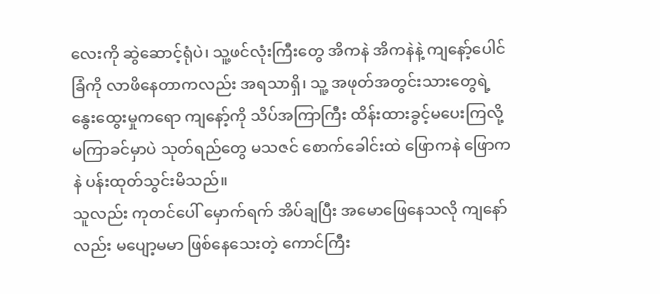လေးကို ဆွဲဆောင့်ရုံပဲ၊ သူ့ဖင်လုံးကြီးတွေ အိကနဲ အိကနဲနဲ့ ကျနော့်ပေါင်ခြံကို လာဖိနေတာကလည်း အရသာရှိ၊ သူ့ အဖုတ်အတွင်းသားတွေရဲ့ နွေးထွေးမှုကရော ကျနော့်ကို သိပ်အကြာကြီး ထိန်းထားခွင့်မပေးကြလို့ မကြာခင်မှာပဲ သုတ်ရည်တွေ မသဇင် စောက်ခေါင်းထဲ ဖြောကနဲ ဖြောကနဲ ပန်းထုတ်သွင်းမိသည်။
သူလည်း ကုတင်ပေါ် မှောက်ရက် အိပ်ချပြီး အမောဖြေနေသလို ကျနော်လည်း မပျော့မမာ ဖြစ်နေသေးတဲ့ ကောင်ကြီး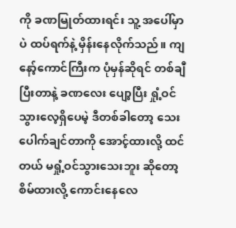ကို ခဏမြုတ်ထားရင်း သူ့ အပေါ်မှာပဲ ထပ်ရက်နဲ့ မှိန်းနေလိုက်သည်။ ကျနော့်ကောင်ကြီးက ပုံမှန်ဆိုရင် တစ်ချီပြီးတာနဲ့ ခဏလေး ပျော့ပြီး ရှုံ့ဝင်သွားလေ့ရှိပေမဲ့ ဒီတစ်ခါတော့ သေးပေါက်ချင်တာကို အောင့်ထားလို့ ထင်တယ် မရှုံ့ဝင်သွားသေးဘူး ဆိုတော့ စိမ်ထားလို့ ကောင်းနေလေ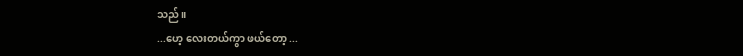သည်။
...ဟေ့ လေးတယ်ကွာ ဖယ်တော့ ...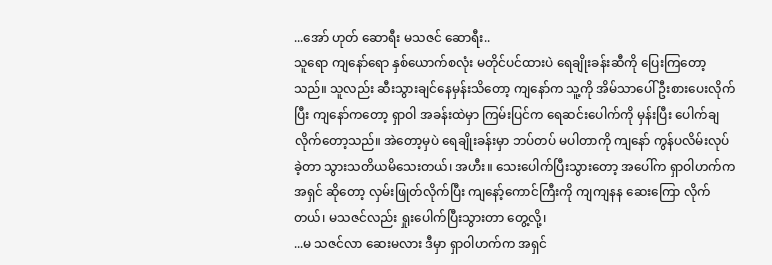...အော် ဟုတ် ဆောရီး မသဇင် ဆောရီး..
သူရော ကျနော်ရော နှစ်ယောက်စလုံး မတိုင်ပင်ထားပဲ ရေချိုးခန်းဆီကို ပြေးကြတော့သည်။ သူလည်း ဆီးသွားချင်နေမှန်းသိတော့ ကျနော်က သူ့ကို အိမ်သာပေါ် ဦးစားပေးလိုက်ပြီး ကျနော်ကတော့ ရှာဝါ အခန်းထဲမှာ ကြမ်းပြင်က ရေဆင်းပေါက်ကို မှန်းပြီး ပေါက်ချလိုက်တော့သည်။ အဲတော့မှပဲ ရေချိုးခန်းမှာ ဘပ်တပ် မပါတာကို ကျနော် ကွန်ပလိမ်းလုပ်ခဲ့တာ သွားသတိယမိသေးတယ်၊ အဟီး။ သေးပေါက်ပြီးသွားတော့ အပေါ်က ရှာဝါဟက်က အရှင် ဆိုတော့ လှမ်းဖြုတ်လိုက်ပြီး ကျနော့်ကောင်ကြီးကို ကျကျနန ဆေးကြော လိုက်တယ်၊ မသဇင်လည်း ရှုးပေါက်ပြီးသွားတာ တွေ့လို့၊
...မ သဇင်လာ ဆေးမလား ဒီမှာ ရှာဝါဟက်က အရှင်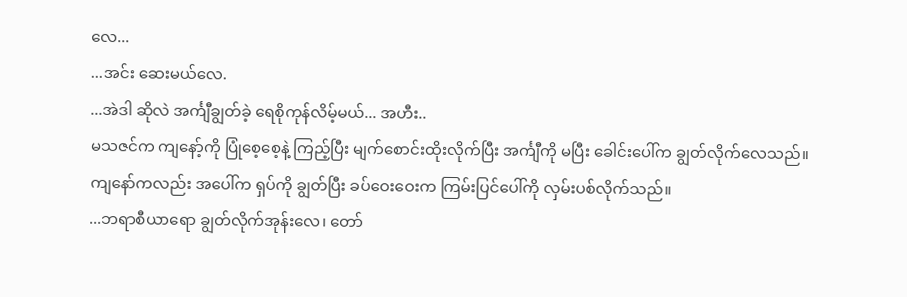လေ...
...အင်း ဆေးမယ်လေ.
...အဲဒါ ဆိုလဲ အင်္ကျီချွတ်ခဲ့ ရေစိုကုန်လိမ့်မယ်... အဟီး..
မသဇင်က ကျနော့်ကို ပြုံစေ့စေ့နဲ့ ကြည့်ပြီး မျက်စောင်းထိုးလိုက်ပြီး အင်္ကျီကို မပြီး ခေါင်းပေါ်က ချွတ်လိုက်လေသည်။ ကျနော်ကလည်း အပေါ်က ရှပ်ကို ချွတ်ပြီး ခပ်ဝေးဝေးက ကြမ်းပြင်ပေါ်ကို လှမ်းပစ်လိုက်သည်။
...ဘရာစီယာရော ချွတ်လိုက်အုန်းလေ၊ တော်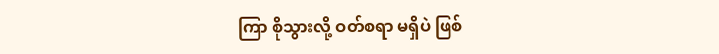ကြာ စိုသွားလို့ ဝတ်စရာ မရှိပဲ ဖြစ်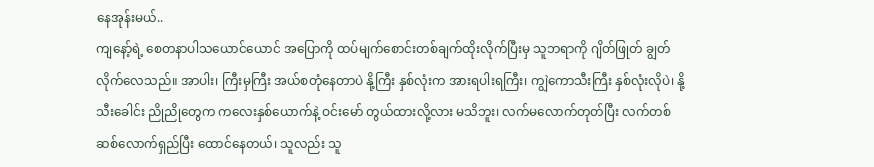နေအုန်းမယ်..
ကျနော့်ရဲ့ စေတနာပါသယောင်ယောင် အပြောကို ထပ်မျက်စောင်းတစ်ချက်ထိုးလိုက်ပြီးမှ သူဘရာကို ဂျိတ်ဖြုတ် ချွတ်လိုက်လေသည်။ အာပါး၊ ကြီးမှကြီး အယ်စတုံနေတာပဲ နို့ကြီး နှစ်လုံးက အားရပါးရကြီး၊ ကျွဲကောသီးကြီး နှစ်လုံးလိုပဲ၊ နို့သီးခေါင်း ညိုညိုတွေက ကလေးနှစ်ယောက်နဲ့ ဝင်းမော် တွယ်ထားလို့လား မသိဘူး၊ လက်မလောက်တုတ်ပြီး လက်တစ်ဆစ်လောက်ရှည်ပြီး ထောင်နေတယ်၊ သူလည်း သူ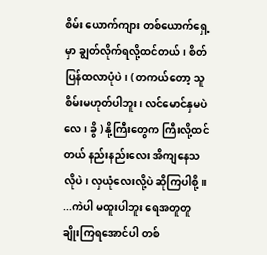စိမ်း ယောက်ကျား တစ်ယောက်ရှေ့ မှာ ချွတ်လိုက်ရလို့ထင်တယ်၊ စိတ်ပြန်ထလာပုံပဲ၊ ( တကယ်တော့ သူစိမ်းမဟုတ်ပါဘူး၊ လင်မောင်နှမပဲလေ၊ ခွိ ) နို့ကြီးတွေက ကြီးလို့ထင်တယ် နည်းနည်းလေး အိကျနေသလိုပဲ၊ လှယုံလေးလို့ပဲ ဆိုကြပါစို့။
...ကဲပါ မထူးပါဘူး ရေအတူတူ ချိုးကြရအောင်ပါ တစ်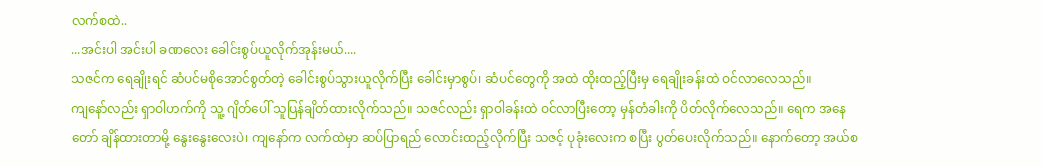လက်စထဲ..
...အင်းပါ အင်းပါ ခဏလေး ခေါင်းစွပ်ယူလိုက်အုန်းမယ်....
သဇင်က ရေချိုးရင် ဆံပင်မစိုအောင်စွတ်တဲ့ ခေါင်းစွပ်သွားယူလိုက်ပြီး ခေါင်းမှာစွပ်၊ ဆံပင်တွေကို အထဲ ထိုးထည့်ပြီးမှ ရေချိုးခန်းထဲ ဝင်လာလေသည်။
ကျနော်လည်း ရှာဝါဟက်ကို သူ့ ဂျိတ်ပေါ် သူပြန်ချိတ်ထားလိုက်သည်။ သဇင်လည်း ရှာဝါခန်းထဲ ဝင်လာပြီးတော့ မှန်တံခါးကို ပိတ်လိုက်လေသည်။ ရေက အနေတော် ချိန်ထားတာမို့ နွေးနွေးလေးပဲ၊ ကျနော်က လက်ထဲမှာ ဆပ်ပြာရည် လောင်းထည့်လိုက်ပြီး သဇင့် ပုခုံးလေးက စပြီး ပွတ်ပေးလိုက်သည်။ နောက်တော့ အယ်စ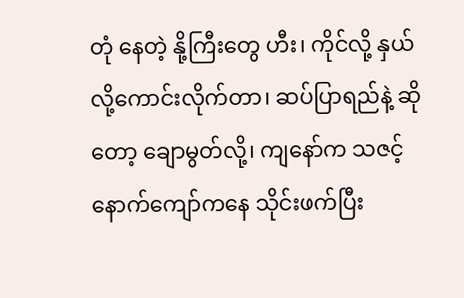တုံ နေတဲ့ နို့ကြီးတွေ ဟီး၊ ကိုင်လို့ နှယ်လို့ကောင်းလိုက်တာ၊ ဆပ်ပြာရည်နဲ့ ဆိုတော့ ချောမွတ်လို့၊ ကျနော်က သဇင့်နောက်ကျော်ကနေ သိုင်းဖက်ပြီး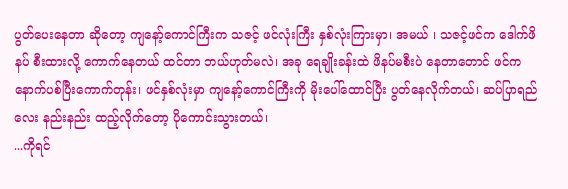ပွတ်ပေးနေတာ ဆိုတော့ ကျနော့်ကောင်ကြီးက သဇင့် ဖင်လုံးကြီး နှစ်လုံးကြားမှာ၊ အမယ် ၊ သဇင့်ဖင်က ဒေါက်ဖိနပ် စီးထားလို့ ကောက်နေတယ် ထင်တာ ဘယ်ဟုတ်မလဲ၊ အခု ရေချိုးခန်းထဲ ဖိနပ်မစီးပဲ နေတာတောင် ဖင်က နောက်ပစ်ပြီးကောက်တုန်း၊ ဖင်နှစ်လုံးမှာ ကျနော့်ကောင်ကြီးကို မိုးပေါ်ထောင်ပြီး ပွတ်နေလိုက်တယ်၊ ဆပ်ပြာရည်လေး နည်းနည်း ထည့်လိုက်တော့ ပိုကောင်းသွားတယ်၊
...ကိုရင်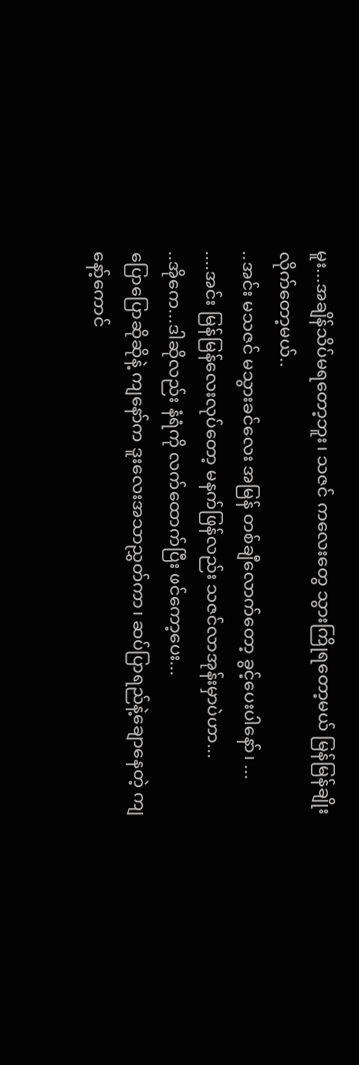မူး...အချိန်သိပ်မရတော့ဘူး၊ သဇင် ကလေးတွေ သွားကြိုရတော့မယ် မြန်မြန်ချိုးလိုက်တော့မယ်..
..အင်း မသဇင် မသွားခင်လေး အမြန် တစ်ချီလောက်တော့ ခွင့်ပေးပါနော်၊ ...
....အင်း မြန်မြန်လေးလုပ်တော့ မနက်ဖြန်လည်း သဇင်လာအုန်းမှာပဲဟာ...
..အိုကေ...ဒါဆိုလည်း နံရံကို လက်ထောက်ပြီး ဖင်ကော့ပေး...
ပြောပြောဆိုဆိုနဲ့ ကျနော်က ဒူးလေးအသာညွှတ်ကာ၊ ဆပ်ပြာရည်နဲ့ချောနေတဲ့ ကျနော့်ကောင်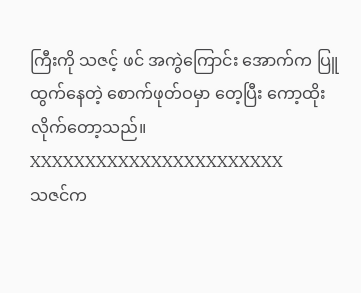ကြီးကို သဇင့် ဖင် အကွဲကြောင်း အောက်က ပြူထွက်နေတဲ့ စောက်ဖုတ်ဝမှာ တေ့ပြီး ကော့ထိုးလိုက်တော့သည်။
XXXXXXXXXXXXXXXXXXXXXXX
သဇင်က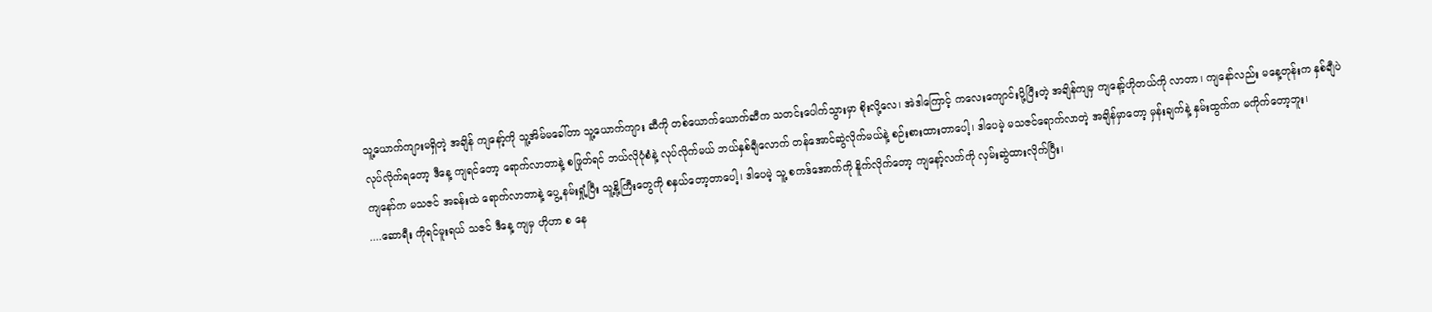သူ့ယောက်ကျားမရှိတဲ့ အချိန် ကျနော့်ကို သူ့အိမ်မခေါ်တာ သူ့ယောက်ကျား ဆီကို တစ်ယောက်ယောက်ဆီက သတင်းပေါက်သွားမှာ စိုးလို့လေ၊ အဲဒါကြောင့် ကလေးကျောင်းပို့ပြီးတဲ့ အချိန်ကျမှ ကျနော့်ဟိုတယ်ကို လာတာ၊ ကျနော်လည်း မနေ့တုန်းက နှစ်ချီပဲ လုပ်လိုက်ရတော့ ဒီနေ့ ကျရင်တော့ ရောက်လာတာနဲ့ စဖြုတ်ရင် ဘယ်လိုပုံစံနဲ့ လုပ်လိုက်မယ် ဘယ်နှစ်ချီလောက် တန်အောင်ဆွဲလိုက်မယ်နဲ့ စဉ်းစားထားတာပေါ့၊ ဒါပေမဲ့ မသဇင်ရောက်လာတဲ့ အချိန်မှာတော့ မှန်းချက်နဲ့ နှမ်းထွက်က မကိုက်တော့ဘူး၊
ကျနော်က မသဇင် အခန်းထဲ ရောက်လာတာနဲ့ ပွေ့ နမ်းရှုံ့ပြီး သူ့နို့ကြီးတွေကို စနှယ်တော့တာပေါ့၊ ဒါပေမဲ့ သူ့ စကဒ်အောက်ကို နိူက်လိုက်တော့ ကျနော့်လက်ကို လှမ်းဆွဲထားလိုက်ပြီး၊
....ဆောရီး ကိုရင်မူးရယ် သဇင် ဒီနေ့ ကျမှ ဟိုဟာ စ နေ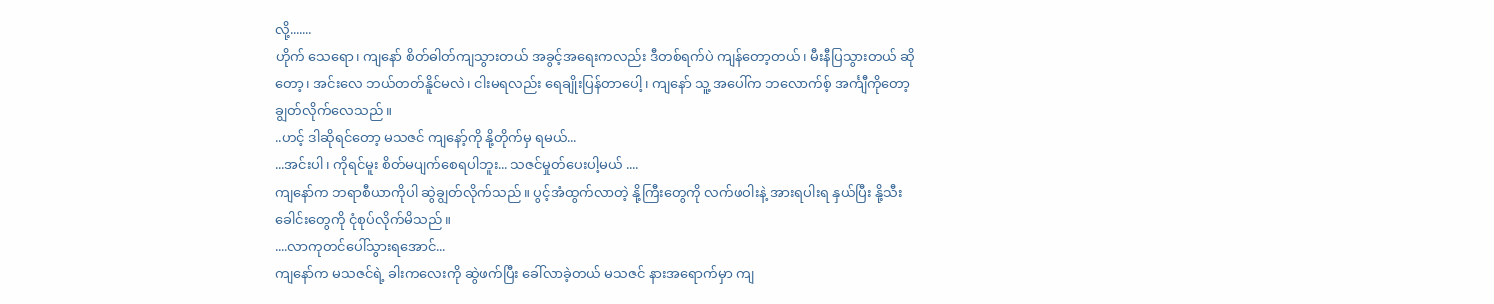လို့.......
ဟိုက် သေရော၊ ကျနော် စိတ်ဓါတ်ကျသွားတယ် အခွင့်အရေးကလည်း ဒီတစ်ရက်ပဲ ကျန်တော့တယ်၊ မီးနီပြသွားတယ် ဆိုတော့၊ အင်းလေ ဘယ်တတ်နိူင်မလဲ၊ ငါးမရလည်း ရေချိုးပြန်တာပေါ့၊ ကျနော် သူ့ အပေါ်က ဘလောက်စ့် အင်္ကျီကိုတော့ ချွတ်လိုက်လေသည်။
..ဟင့် ဒါဆိုရင်တော့ မသဇင် ကျနော့်ကို နို့တိုက်မှ ရမယ်...
...အင်းပါ၊ ကိုရင်မူး စိတ်မပျက်စေရပါဘူး... သဇင်မှုတ်ပေးပါ့မယ် ....
ကျနော်က ဘရာစီယာကိုပါ ဆွဲချွတ်လိုက်သည်။ ပွင့်အံထွက်လာတဲ့ နို့ကြီးတွေကို လက်ဖဝါးနဲ့ အားရပါးရ နှယ်ပြီး နို့သီးခေါင်းတွေကို ငုံစုပ်လိုက်မိသည်။
....လာကုတင်ပေါ်သွားရအောင်...
ကျနော်က မသဇင်ရဲ့ ခါးကလေးကို ဆွဲဖက်ပြီး ခေါ်လာခဲ့တယ် မသဇင် နားအရောက်မှာ ကျ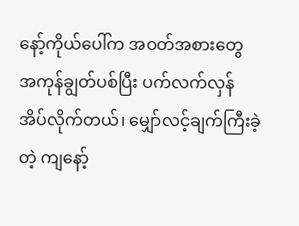နော့်ကိုယ်ပေါ်က အဝတ်အစားတွေ အကုန်ချွတ်ပစ်ပြီး ပက်လက်လှန်အိပ်လိုက်တယ်၊ မျှော်လင့်ချက်ကြီးခဲ့တဲ့ ကျနော့်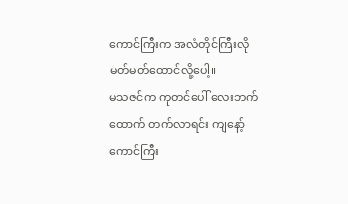ကောင်ကြီးက အလံတိုင်ကြီးလို မတ်မတ်ထောင်လို့ပေါ့။
မသဇင်က ကုတင်ပေါ် လေးဘက်ထောက် တက်လာရင်း ကျနော့်ကောင်ကြီး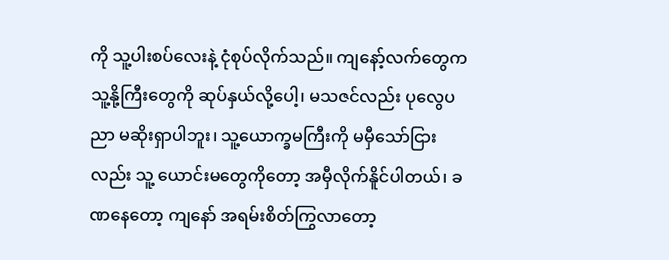ကို သူ့ပါးစပ်လေးနဲ့ ငုံစုပ်လိုက်သည်။ ကျနော့်လက်တွေက သူ့နို့ကြီးတွေကို ဆုပ်နှယ်လို့ပေါ့၊ မသဇင်လည်း ပုလွေပညာ မဆိုးရှာပါဘူး၊ သူ့ယောက္ခမကြီးကို မမှီသော်ငြားလည်း သူ့ ယောင်းမတွေကိုတော့ အမှီလိုက်နိူင်ပါတယ်၊ ခဏနေတော့ ကျနော် အရမ်းစိတ်ကြွလာတော့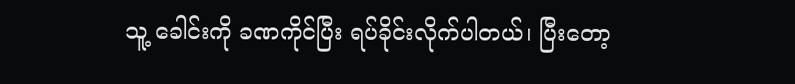သူ့ ခေါင်းကို ခဏကိုင်ပြီး ရပ်ခိုင်းလိုက်ပါတယ်၊ ပြီးတော့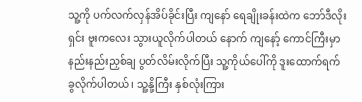သူ့ကို ပက်လက်လှန်အိပ်ခိုင်းပြီး ကျနော် ရေချိုးခန်းထဲက ဘော်ဒီလိုးရှင်း ဗူးကလေး သွားယူလိုက်ပါတယ် နောက် ကျနော့် ကောင်ကြီးမှာ နည်းနည်းညှစ်ချ ပွတ်လိမ်းလိုက်ပြီး သူ့ကိုယ်ပေါ်ကို ဒူးထောက်ရက် ခွလိုက်ပါတယ်၊ သူ့နို့ကြီး နှစ်လုံးကြား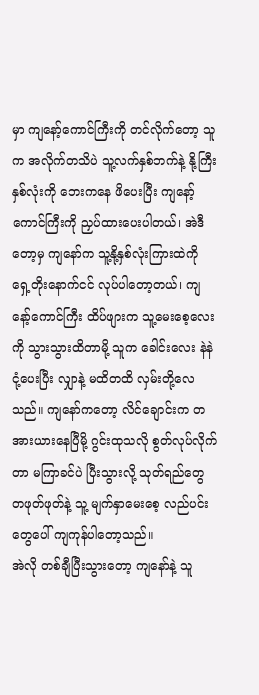မှာ ကျနော့်ကောင်ကြီးကို တင်လိုက်တော့ သူက အလိုက်တသိပဲ သူ့လက်နှစ်ဘက်နဲ့ နို့ကြီး နှစ်လုံးကို ဘေးကနေ ဖိပေးပြီး ကျနော့်ကောင်ကြီးကို ညှပ်ထားပေးပါတယ်၊ အဲဒီတော့မှ ကျနော်က သူ့နို့နှစ်လုံးကြားထဲကို ရှေ့တိုးနောက်ငင် လုပ်ပါတော့တယ်၊ ကျနော့်ကောင်ကြီး ထိပ်ဖျားက သူ့မေးစေ့လေးကို သွားသွားထိတာမို့ သူက ခေါင်းလေး နဲနဲငုံ့ပေးပြီး လျှာနဲ့ မထိတထိ လှမ်းတို့လေသည်။ ကျနော်ကတော့ လိင်ချောင်းက တအားယားနေပြီမို့ ဂွင်းထုသလို စွတ်လုပ်လိုက်တာ မကြာခင်ပဲ ပြီးသွားလို့ သုတ်ရည်တွေ တဖုတ်ဖုတ်နဲ့ သူ့ မျက်နှာမေးစေ့ လည်ပင်းတွေပေါ် ကျကုန်ပါတော့သည်။
အဲလို တစ်ချီပြီးသွားတော့ ကျနော်နဲ့ သူ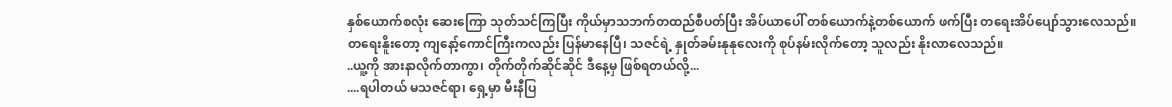နှစ်ယောက်စလုံး ဆေးကြော သုတ်သင်ကြပြီး ကိုယ်မှာသဘက်တထည်စီပတ်ပြီး အိပ်ယာပေါ် တစ်ယောက်နဲ့တစ်ယောက် ဖက်ပြီး တရေးအိပ်ပျော်သွားလေသည်။
တရေးနိူးတော့ ကျနော့်ကောင်ကြီးကလည်း ပြန်မာနေပြီ၊ သဇင်ရဲ့ နှုတ်ခမ်းနုနုလေးကို စုပ်နမ်းလိုက်တော့ သူလည်း နိုးလာလေသည်။
..ယူ့ကို အားနာလိုက်တာကွာ၊ တိုက်တိုက်ဆိုင်ဆိုင် ဒီနေ့မှ ဖြစ်ရတယ်လို့...
....ရပါတယ် မသဇင်ရာ၊ ရှေ့မှာ မီးနီပြ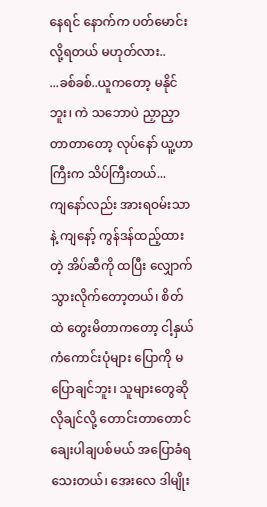နေရင် နောက်က ပတ်မောင်းလို့ရတယ် မဟုတ်လား..
...ခစ်ခစ်..ယူကတော့ မနိုင်ဘူး၊ ကဲ သဘောပဲ ညှာညှာတာတာတော့ လုပ်နော် ယူ့ဟာကြီးက သိပ်ကြီးတယ်...
ကျနော်လည်း အားရဝမ်းသာနဲ့ ကျနော့် ကွန်ဒန်ထည့်ထားတဲ့ အိပ်ဆီကို ထပြီး လျှောက်သွားလိုက်တော့တယ်၊ စိတ်ထဲ တွေးမိတာကတော့ ငါ့နှယ်ကံကောင်းပုံများ ပြောကို မပြောချင်ဘူး၊ သူများတွေဆို လိုချင်လို့ တောင်းတာတောင် ချေးပါချပစ်မယ် အပြောခံရသေးတယ်၊ အေးလေ ဒါမျိုး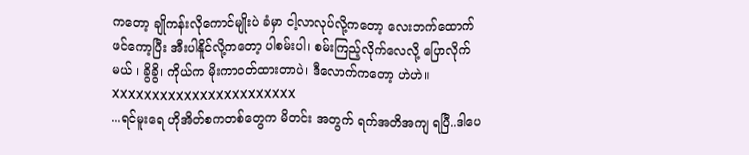ကတော့ ချိုကန်းလိုကောင်မျိုးပဲ ခံမှာ ငါ့လာလုပ်လို့ကတော့ လေးဘက်ထောက် ဖင်ကော့ပြီး အီးပါနိူင်လို့ကတော့ ပါစမ်းပါ၊ စမ်းကြည့်လိုက်လေလို့ ပြောလိုက်မယ် ၊ ခွိခွိ၊ ကိုယ်က မိုးကာဝတ်ထားတာပဲ၊ ဒီလောက်ကတော့ ဟဲဟဲ။
XXXXXXXXXXXXXXXXXXXXXXX
...ရင်မူးရေ ဟိုအိတ်စကတစ်တွေက မိတင်း အတွက် ရက်အတိအကျ ရပြီ..ဒါပေ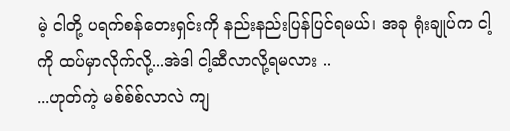မဲ့ ငါတို့ ပရက်စန်တေးရှင်းကို နည်းနည်းပြန်ပြင်ရမယ်၊ အခု ရုံးချုပ်က ငါ့ကို ထပ်မှာလိုက်လို့...အဲဒါ ငါ့ဆီလာလို့ရမလား ..
...ဟုတ်ကဲ့ မစ်စ်စ်လာလဲ ကျ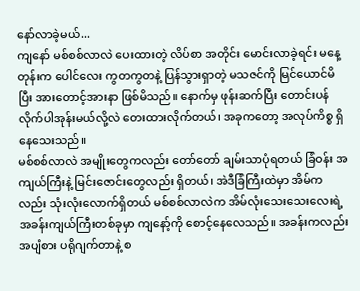နော်လာခဲ့မယ်...
ကျနော် မစ်စစ်လာလဲ ပေးထားတဲ့ လိပ်စာ အတိုင်း မောင်းလာခဲ့ရင်း မနေ့တုန်းက ပေါင်လေး ကွတကွတနဲ့ ပြန်သွားရှာတဲ့ မသဇင်ကို မြင်ယောင်မိပြီး အားတောင့်အားနာ ဖြစ်မိသည်။ နောက်မှ ဖုန်းဆက်ပြီး တောင်းပန်လိုက်ပါအုန်းမယ်လို့လဲ တေးထားလိုက်တယ်၊ အခုကတော့ အလုပ်ကိစ္စ ရှိနေသေးသည်။
မစ်စစ်လာလဲ အမျိုးတွေကလည်း တော်တော် ချမ်းသာပုံရတယ် ခြံဝန်း အကျယ်ကြီးနဲ့ မြင်းဇောင်းတွေလည်း ရှိတယ်၊ အဲဒီခြံကြီးထဲမှာ အိမ်ကလည်း သုံးလုံးလောက်ရှိတယ် မစ်စစ်လာလဲက အိမ်လုံးသေးသေးလေးရဲ့ အခန်းကျယ်ကြီးတစ်ခုမှာ ကျနော့်ကို စောင့်နေလေသည်။ အခန်းကလည်း အပျံစား ပရိုဂျက်တာနဲ့ စ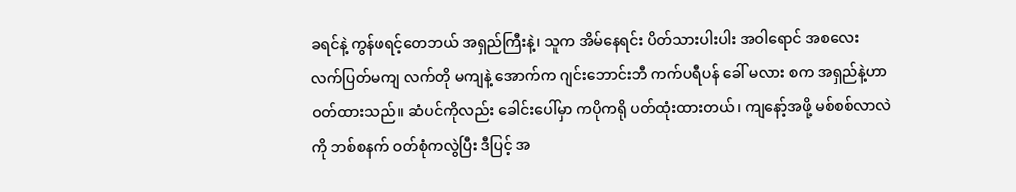ခရင်နဲ့ ကွန်ဖရင့်တေဘယ် အရှည်ကြီးနဲ့၊ သူက အိမ်နေရင်း ပိတ်သားပါးပါး အဝါရောင် အစလေး လက်ပြတ်မကျ လက်တို မကျနဲ့ အောက်က ဂျင်းဘောင်းဘီ ကက်ပရီပန် ခေါ် မလား စက အရှည်နဲ့ဟာ ဝတ်ထားသည်။ ဆံပင်ကိုလည်း ခေါင်းပေါ်မှာ ကပိုကရို ပတ်ထုံးထားတယ်၊ ကျနော့်အဖို့ မစ်စစ်လာလဲကို ဘစ်စနက် ဝတ်စုံကလွဲပြီး ဒီပြင့် အ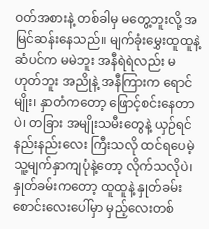ဝတ်အစားနဲ့ တစ်ခါမှ မတွေ့ဘူးလို့ အမြင်ဆန်းနေသည်။ မျက်ခုံးမွှေးထူထူနဲ့ ဆံပင်က မမဲဘူး အနီရဲရဲလည်း မဟုတ်ဘူး အညိုနဲ့ အနီကြားက ရောင်မျိုး၊ နှာတံကတော့ ဖြောင့်စင်းနေတာပဲ၊ တခြား အမျိုးသမီးတွေနဲ့ ယှဉ်ရင် နည်းနည်းလေး ကြီးသလို ထင်ရပေမဲ့ သူ့မျက်နှာကျပုံနဲ့တော့ လိုက်သလိုပဲ၊ နှုတ်ခမ်းကတော့ ထူထူနဲ့ နှုတ်ခမ်းစောင်းလေးပေါ်မှာ မှည့်လေးတစ်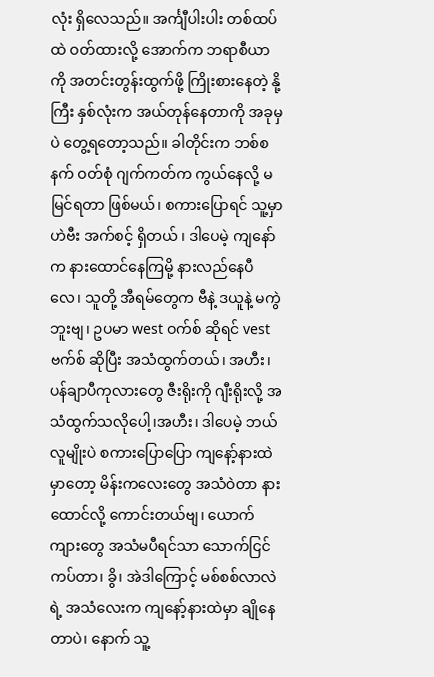လုံး ရှိလေသည်။ အင်္ကျီပါးပါး တစ်ထပ်ထဲ ဝတ်ထားလို့ အောက်က ဘရာစီယာကို အတင်းတွန်းထွက်ဖို့ ကြိုးစားနေတဲ့ နို့ကြီး နှစ်လုံးက အယ်တုန်နေတာကို အခုမှပဲ တွေ့ရတော့သည်။ ခါတိုင်းက ဘစ်စနက် ဝတ်စုံ ဂျက်ကတ်က ကွယ်နေလို့ မမြင်ရတာ ဖြစ်မယ်၊ စကားပြောရင် သူ့မှာ ဟဲဗီး အက်စင့် ရှိတယ် ၊ ဒါပေမဲ့ ကျနော်က နားထောင်နေကြမို့ နားလည်နေပီလေ၊ သူတို့ အီရမ်တွေက ဗီနဲ့ ဒယူနဲ့ မကွဲဘူးဗျ၊ ဥပမာ west ဝက်စ် ဆိုရင် vest ဗက်စ် ဆိုပြီး အသံထွက်တယ်၊ အဟီး၊ ပန်ချာပီကုလားတွေ ဇီးရိုးကို ဂျီးရိုးလို့ အသံထွက်သလိုပေါ့၊အဟီး၊ ဒါပေမဲ့ ဘယ်လူမျိုးပဲ စကားပြောပြော ကျနော့်နားထဲ မှာတော့ မိန်းကလေးတွေ အသံဝဲတာ နားထောင်လို့ ကောင်းတယ်ဗျ၊ ယောက်ကျားတွေ အသံမပီရင်သာ သောက်ငြင်ကပ်တာ၊ ခွိ၊ အဲဒါကြောင့် မစ်စစ်လာလဲရဲ့ အသံလေးက ကျနော့်နားထဲမှာ ချိုနေတာပဲ၊ နောက် သူ့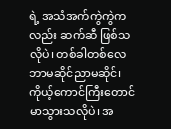ရဲ့ အသံအက်ကွဲကွဲကလည်း ဆက်ဆီ ဖြစ်သလိုပဲ၊ တစ်ခါတစ်လေ ဘာမဆိုင်ညာမဆိုင်၊ ကိုယ့်ကောင်ကြီးတောင် မာသွားသလိုပဲ၊ အ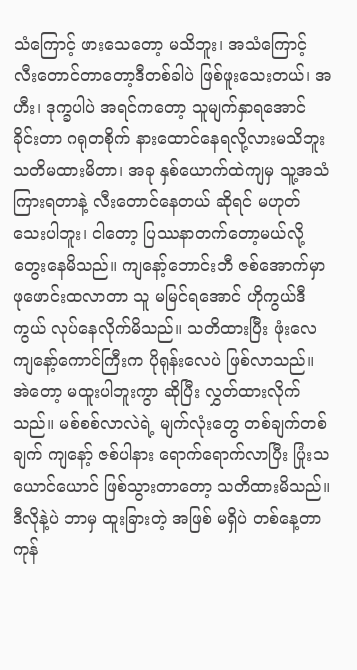သံကြောင့် ဖားသေတော့ မသိဘူး၊ အသံကြောင့် လီးတောင်တာတော့ဒီတစ်ခါပဲ ဖြစ်ဖူးသေးတယ်၊ အဟီး၊ ဒုက္ခပါပဲ အရင်ကတော့ သူမျက်နှာရအောင် ခိုင်းတာ ဂရုတစိုက် နားထောင်နေရလို့လားမသိဘူး သတိမထားမိတာ၊ အခု နှစ်ယောက်ထဲကျမှ သူ့အသံ ကြားရတာနဲ့ လီးတောင်နေတယ် ဆိုရင် မဟုတ်သေးပါဘူး၊ ငါတော့ ပြဿနာတက်တော့မယ်လို့ တွေးနေမိသည်။ ကျနော့်ဘောင်းဘီ ဇစ်အောက်မှာ ဖုဖောင်းထလာတာ သူ မမြင်ရအောင် ဟိုကွယ်ဒီကွယ် လုပ်နေလိုက်မိသည်။ သတိထားပြီး ဖုံးလေ ကျနော့်ကောင်ကြီးက ပိုရုန်းလေပဲ ဖြစ်လာသည်။ အဲတော့ မထူးပါဘူးကွာ ဆိုပြီး လွှတ်ထားလိုက်သည်။ မစ်စစ်လာလဲရဲ့ မျက်လုံးတွေ တစ်ချက်တစ်ချက် ကျနော့် ဇစ်ပါနား ရောက်ရောက်လာပြီး ပြုံးသယောင်ယောင် ဖြစ်သွားတာတော့ သတိထားမိသည်။
ဒီလိုနဲ့ပဲ ဘာမှ ထူးခြားတဲ့ အဖြစ် မရှိပဲ တစ်နေ့တာ ကုန်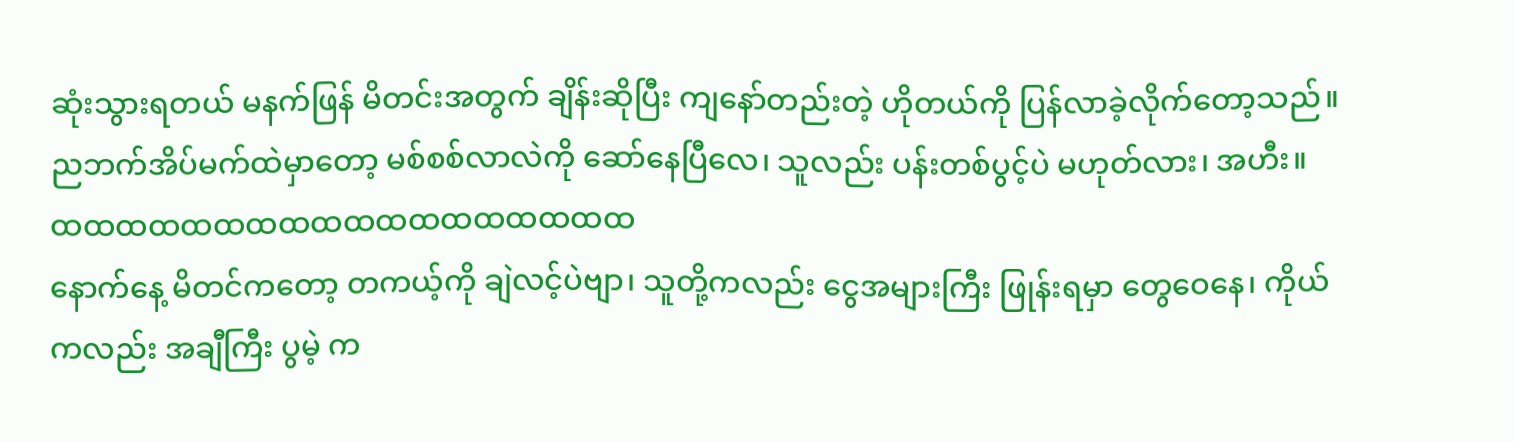ဆုံးသွားရတယ် မနက်ဖြန် မိတင်းအတွက် ချိန်းဆိုပြီး ကျနော်တည်းတဲ့ ဟိုတယ်ကို ပြန်လာခဲ့လိုက်တော့သည်။
ညဘက်အိပ်မက်ထဲမှာတော့ မစ်စစ်လာလဲကို ဆော်နေပြီလေ၊ သူလည်း ပန်းတစ်ပွင့်ပဲ မဟုတ်လား၊ အဟီး။
ထထထထထထထထထထထထထထထထထထ
နောက်နေ့ မိတင်ကတော့ တကယ့်ကို ချဲလင့်ပဲဗျာ၊ သူတို့ကလည်း ငွေအများကြီး ဖြုန်းရမှာ တွေဝေနေ၊ ကိုယ်ကလည်း အချီကြီး ပွမဲ့ က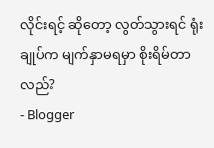လိုင်းရင့် ဆိုတော့ လွတ်သွားရင် ရုံးချုပ်က မျက်နှာမရမှာ စိုးရိမ်တာလည်?
- Blogger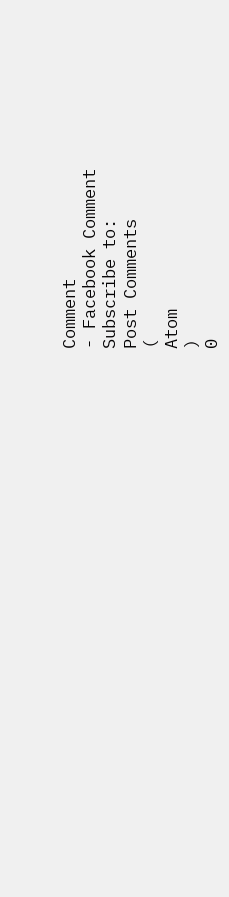Comment
- Facebook Comment
Subscribe to:
Post Comments
(
Atom
)
0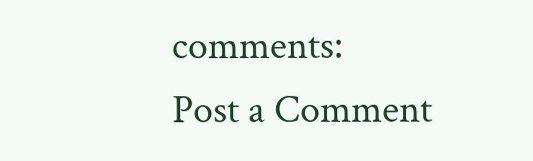comments:
Post a Comment